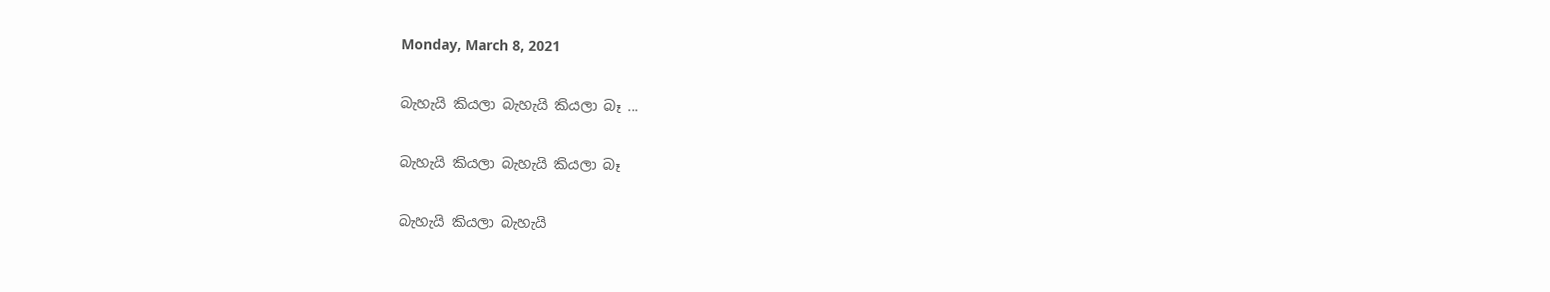Monday, March 8, 2021

බැහැයි කියලා බැහැයි කියලා බෑ ...

බැහැයි කියලා බැහැයි කියලා බෑ

බැහැයි කියලා බැහැයි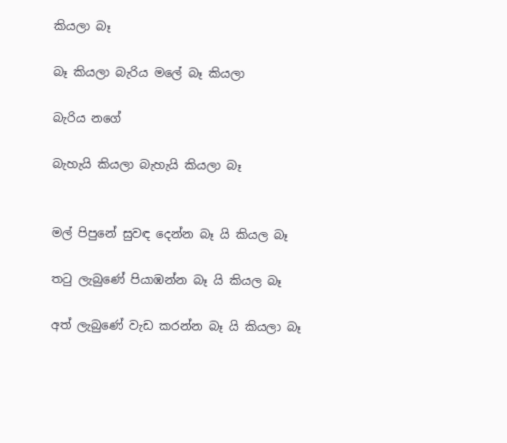කියලා බෑ

බෑ කියලා බැරිය මලේ බෑ කියලා

බැරිය නගේ

බැහැයි කියලා බැහැයි කියලා බෑ


මල් පිපුනේ සුවඳ දෙන්න බෑ යි කියල බෑ

තටු ලැබුණේ පියාඹන්න බෑ යි කියල බෑ

අත් ලැබුණේ වැඩ කරන්න බෑ යි කියලා බෑ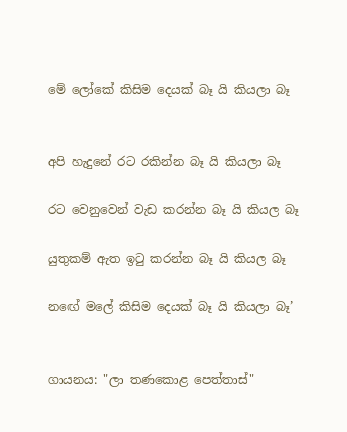මේ ලෝකේ කිසිම දෙයක් බෑ යි කියලා බෑ


අපි හැදුනේ රට රකින්න බෑ යි කියලා බෑ

රට වෙනුවෙන් වැඩ කරන්න බෑ යි කියල බෑ

යුතුකම් ඇත ඉටු කරන්න බෑ යි කියල බෑ

නඟේ මලේ කිසිම දෙයක් බෑ යි කියලා බෑ’


ගායනය: "ලා තණකොළ පෙත්තාස්"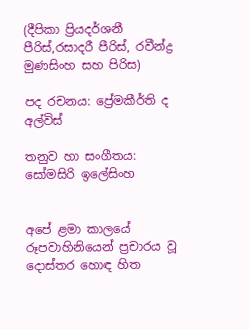(දීපිකා ප්‍රියදර්ශනී පීරිස්,රසාදරී පීරිස්, රවීන්ද්‍ර මුණසිංහ සහ පිරිස)

පද රචනය: ප්‍රේමකීර්ති ද අල්විස්

තනුව හා සංගීතය: සෝමසිරි ඉලේසිංහ


අපේ ළමා කාලයේ රූපවාහිනියෙන් ප්‍රචාරය වූ දොස්තර හොඳ හිත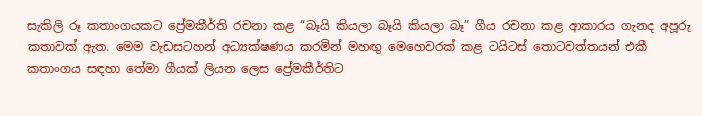සැකිලි රූ කතාංගයකට ප්‍රේමකීර්ති රචනා කළ “බෑයි කියලා බෑයි කියලා බෑ” ගීය රචනා කළ ආකාරය ගැනද අපූරු කතාවක් ඇත. මෙම වැඩසටහන් අධ්‍යක්ෂණය කරමින් මහඟු මෙහෙවරක් කළ ටයිටස් තොටවත්තයන් එකී කතාංගය සඳහා තේමා ගීයක් ලියන ලෙස ප්‍රේමකීර්තිට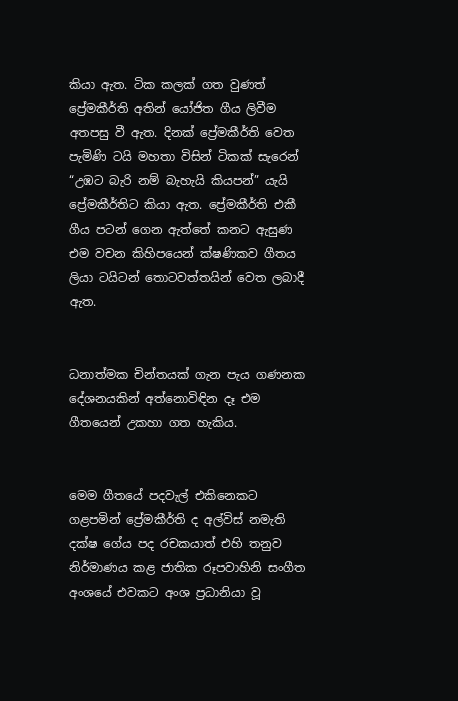කියා ඇත. ටික කලක් ගත වුණත් ප්‍රේමකීර්ති අතින් යෝජිත ගීය ලිවීම අතපසු වී ඇත. දිනක් ප්‍රේමකීර්ති වෙත පැමිණි ටයි මහතා විසින් ටිකක් සැරෙන් “උඹට බැරි නම් බැහැයි කියපන්” යැයි ප්‍රේමකීර්තිට කියා ඇත. ප්‍රේමකීර්ති එකී ගීය පටන් ගෙන ඇත්තේ කනට ඇසුණ එම වචන කිහිපයෙන් ක්ෂණිකව ගීතය ලියා ටයිටන් තොටවත්තයින් වෙත ලබාදී ඇත.


ධනාත්මක චින්තයක් ගැන පැය ගණනක දේශනයකින් අත්නොවිඳින දෑ එම ගීතයෙන් උකහා ගත හැකිය.


මෙම ගීතයේ පදවැල් එකිනෙකට ගළපමින් ප්‍රේමකීර්ති ද අල්විස් නමැති දක්ෂ ගේය පද රචකයාත් එහි තනුව නිර්මාණය කළ ජාතික රූපවාහිනි සංගීත අංශයේ එවකට අංශ ප්‍රධානියා වූ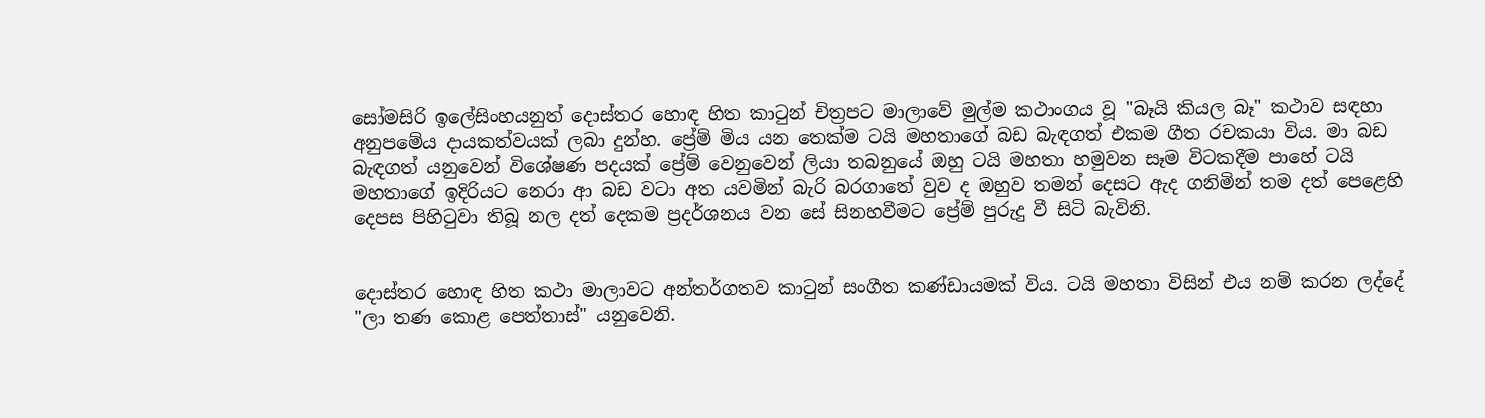සෝමසිරි ඉලේසිංහයනුත් දොස්තර හොඳ හිත කාටුන් චිත්‍රපට මාලාවේ මුල්ම කථාංගය වූ "බෑයි කියල බෑ" කථාව සඳහා අනුපමේය දායකත්වයක් ලබා දුන්හ. ප්‍රේම් මිය යන තෙක්ම ටයි මහතාගේ බඩ බැඳගත් එකම ගීත රචකයා විය. මා බඩ බැඳගත් යනුවෙන් විශේෂණ පදයක් ප්‍රේම් වෙනුවෙන් ලියා තබනුයේ ඔහු ටයි මහතා හමුවන සෑම විටකදීම පාහේ ටයි මහතාගේ ඉදිරියට නෙරා ආ බඩ වටා අත යවමින් බැරි බරගාතේ වුව ද ඔහුව තමන් දෙසට ඇද ගනිමින් තම දත් පෙළෙහි දෙපස පිහිටුවා තිබූ නල දත් දෙකම ප්‍රදර්ශනය වන සේ සිනහවීමට ප්‍රේම් පුරුදු වී සිටි බැවිනි.


දොස්තර හොඳ හිත කථා මාලාවට අන්තර්ගතව කාටුන් සංගීත කණ්ඩායමක් විය. ටයි මහතා විසින් එය නම් කරන ලද්දේ "ලා තණ කොළ පෙත්තාස්" යනුවෙනි.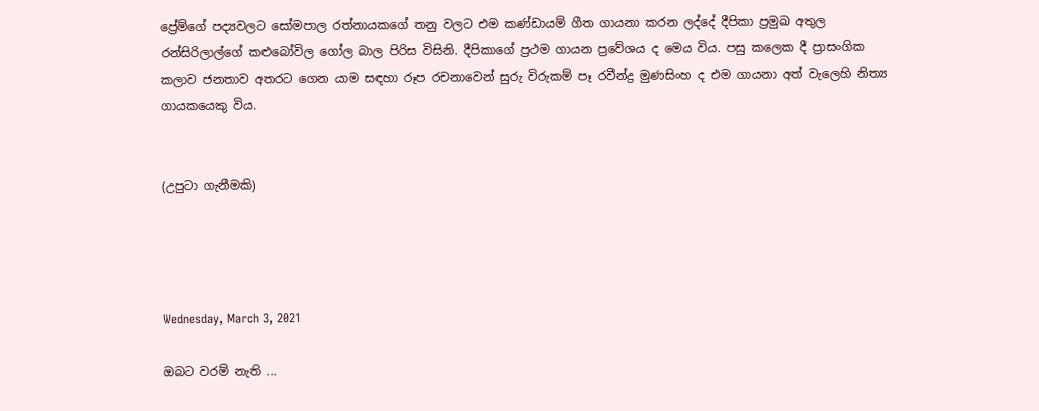ප්‍රේම්ගේ පද්‍යවලට සෝමපාල රත්නායකගේ තනු වලට එම කණ්ඩායම් ගීත ගායනා කරන ලද්දේ දීපිකා ප්‍රමුඛ අතුල රන්සිරිලාල්ගේ කළුබෝවිල ගෝල බාල පිරිස විසිනි. දීපිකාගේ ප්‍රථම ගායන ප්‍රවේශය ද මෙය විය. පසු කලෙක දී ප්‍රාසංගික කලාව ජනතාව අතරට ගෙන යාම සඳහා රූප රචනාවෙන් සුරු විරුකම් පෑ රවීන්ද්‍ර මුණසිංහ ද එම ගායනා අත් වැලෙහි නිත්‍ය ගායකයෙකු විය.


(උපුටා ගැනීමකි)




Wednesday, March 3, 2021

ඔබට වරම් නැති ...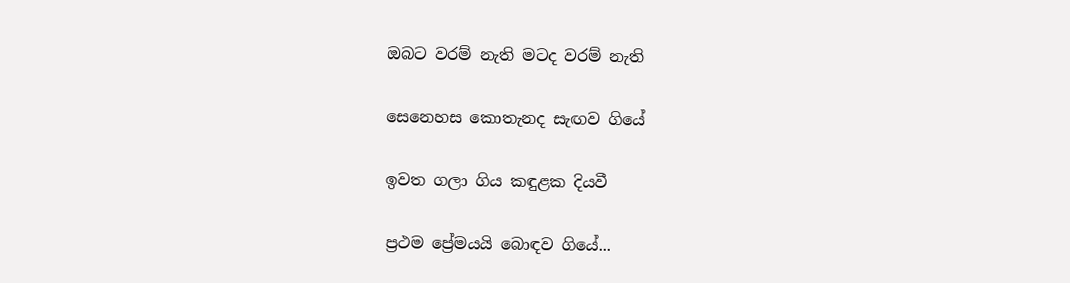ඔබට වරම් නැති මටද වරම් නැති

සෙනෙහස කොතැනද සැඟව ගියේ

ඉවත ගලා ගිය කඳුළක දියවී

ප්‍රථම ප්‍රේමයයි බොඳව ගියේ...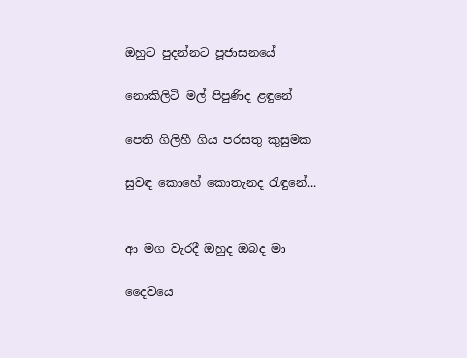ඔහුට පුදන්නට පූජාසනයේ

නොකිලිටි මල් පිපුණිද ළඳුනේ

පෙති ගිලිහී ගිය පරසතු කුසුමක

සුවඳ කොහේ කොතැනද රැඳුනේ...


ආ මග වැරදී ඔහුද ඔබද මා

දෛවයෙ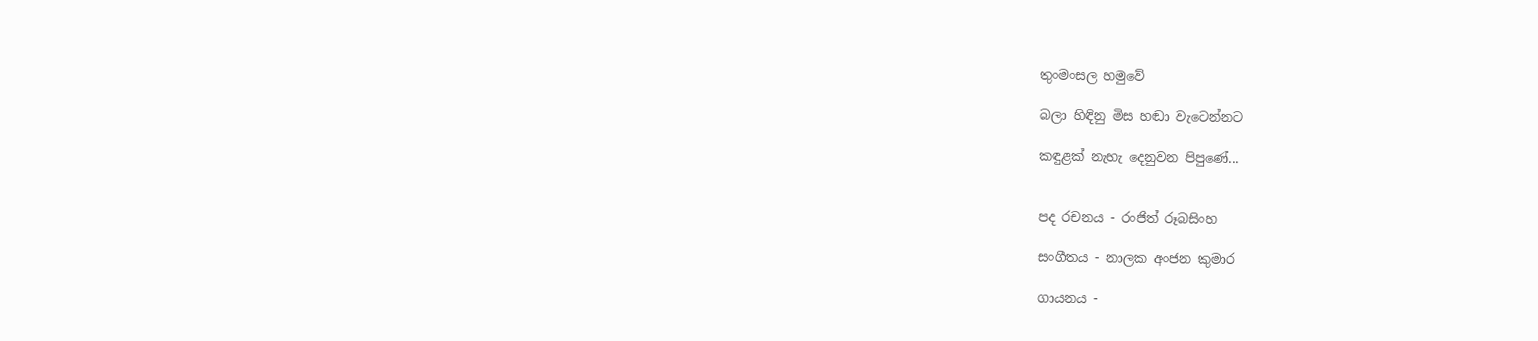තුංමංසල හමුවේ

බලා හිඳිනු මිස හඬා වැටෙන්නට

කඳුළක්‌ නැහැ දෙනුවන පිපුණේ...


පද රචනය - රංජිත් රූබසිංහ

සංගීතය - නාලක අංජන කුමාර

ගායනය -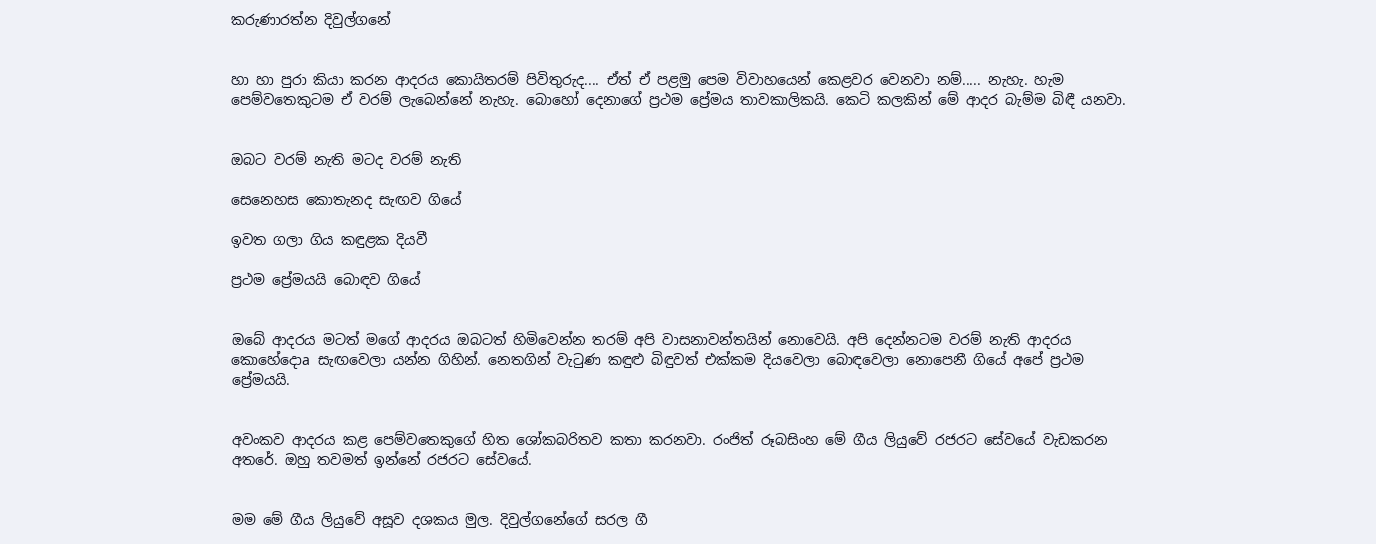කරුණාරත්න දිවුල්ගනේ


හා හා පුරා කියා කරන ආදරය කොයිතරම් පිවිතුරුද.... ඒත් ඒ පළමු පෙම විවාහයෙන් කෙළවර වෙනවා නම්..... නැහැ. හැම පෙම්වතෙකුටම ඒ වරම් ලැබෙන්නේ නැහැ. බොහෝ දෙනාගේ ප්‍රථම ප්‍රේමය තාවකාලිකයි. කෙටි කලකින් මේ ආදර බැම්ම බිඳී යනවා.


ඔබට වරම් නැති මටද වරම් නැති

සෙනෙහස කොතැනද සැඟව ගියේ

ඉවත ගලා ගිය කඳුළක දියවී

ප්‍රථම ප්‍රේමයයි බොඳව ගියේ


ඔබේ ආදරය මටත් මගේ ආදරය ඔබටත් හිමිවෙන්න තරම් අපි වාසනාවන්තයින් නොවෙයි. අපි දෙන්නටම වරම් නැති ආදරය කොහේදොa සැඟවෙලා යන්න ගිහින්. නෙතගින් වැටුණ කඳුළු බිඳුවත් එක්‌කම දියවෙලා බොඳවෙලා නොපෙනී ගියේ අපේ ප්‍රථම ප්‍රේමයයි.


අවංකව ආදරය කළ පෙම්වතෙකුගේ හිත ශෝකබරිතව කතා කරනවා. රංජිත් රූබසිංහ මේ ගීය ලියුවේ රජරට සේවයේ වැඩකරන අතරේ. ඔහු තවමත් ඉන්නේ රජරට සේවයේ.


මම මේ ගීය ලියුවේ අසූව දශකය මුල. දිවුල්ගනේගේ සරල ගී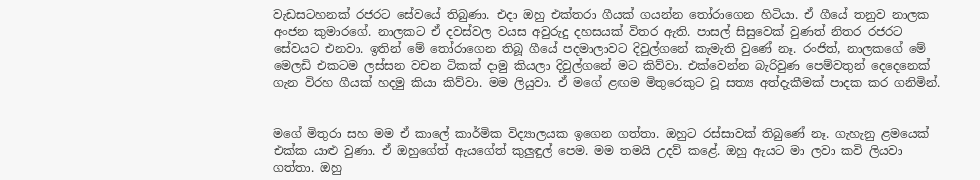වැඩසටහනක්‌ රජරට සේවයේ තිබුණා. එදා ඔහු එක්‌තරා ගීයක්‌ ගයන්න තෝරාගෙන හිටියා. ඒ ගීයේ තනුව නාලක අංජන කුමාරගේ. නාලකට ඒ දවස්‌වල වයස අවුරුදු දහසයක්‌ විතර ඇති. පාසල් සිසුවෙක්‌ වුණත් නිතර රජරට සේවයට එනවා. ඉතින් මේ තෝරාගෙන තිබූ ගීයේ පදමාලාවට දිවුල්ගනේ කැමැති වුණේ නෑ. රංජිත්, නාලකගේ මේ මෙලඩි එකටම ලස්‌සන වචන ටිකක්‌ දාමු කියලා දිවුල්ගනේ මට කිව්වා. එක්‌වෙන්න බැරිවුණ පෙම්වතුන් දෙදෙනෙක්‌ ගැන විරහ ගීයක්‌ හදමු කියා කිව්වා. මම ලියුවා. ඒ මගේ ළඟම මිතුරෙකුට වූ සත්‍ය අත්දැකීමක්‌ පාදක කර ගනිමින්.


මගේ මිතුරා සහ මම ඒ කාලේ කාර්මික විද්‍යාලයක ඉගෙන ගත්තා. ඔහුට රස්‌සාවක්‌ තිබුණේ නෑ. ගැහැනු ළමයෙක්‌ එක්‌ක යාළු වුණා. ඒ ඔහුගේත් ඇයගේත් කුලුඳුල් පෙම. මම තමයි උදව් කළේ. ඔහු ඇයට මා ලවා කවි ලියවා ගත්තා. ඔහු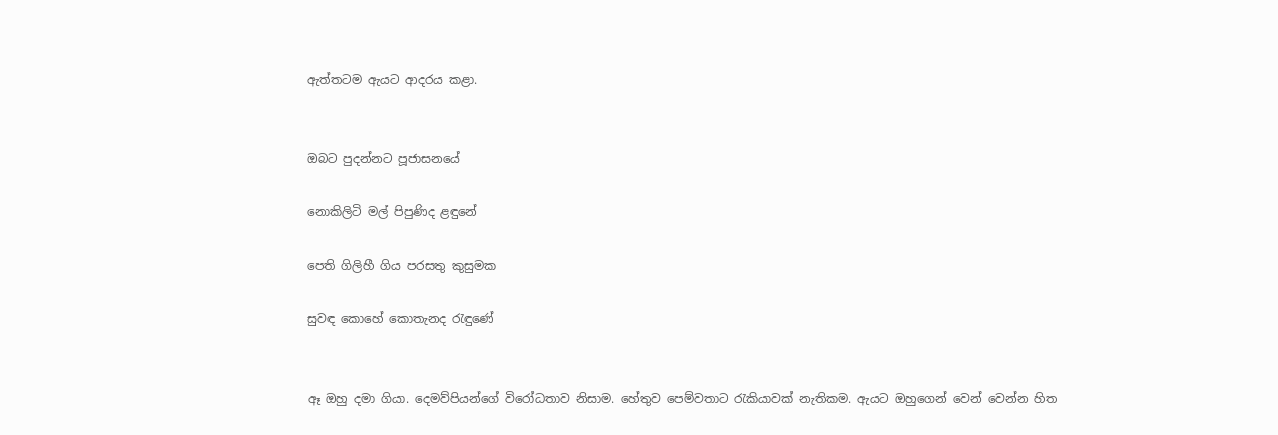ඇත්තටම ඇයට ආදරය කළා.


ඔබට පුදන්නට පූජාසනයේ

නොකිලිටි මල් පිපුණිද ළඳුනේ

පෙති ගිලිහී ගිය පරසතු කුසුමක

සුවඳ කොහේ කොතැනද රැඳුණේ


ඈ ඔහු දමා ගියා. දෙමව්පියන්ගේ විරෝධතාව නිසාම. හේතුව පෙම්වතාට රැකියාවක්‌ නැතිකම. ඇයට ඔහුගෙන් වෙන් වෙන්න හිත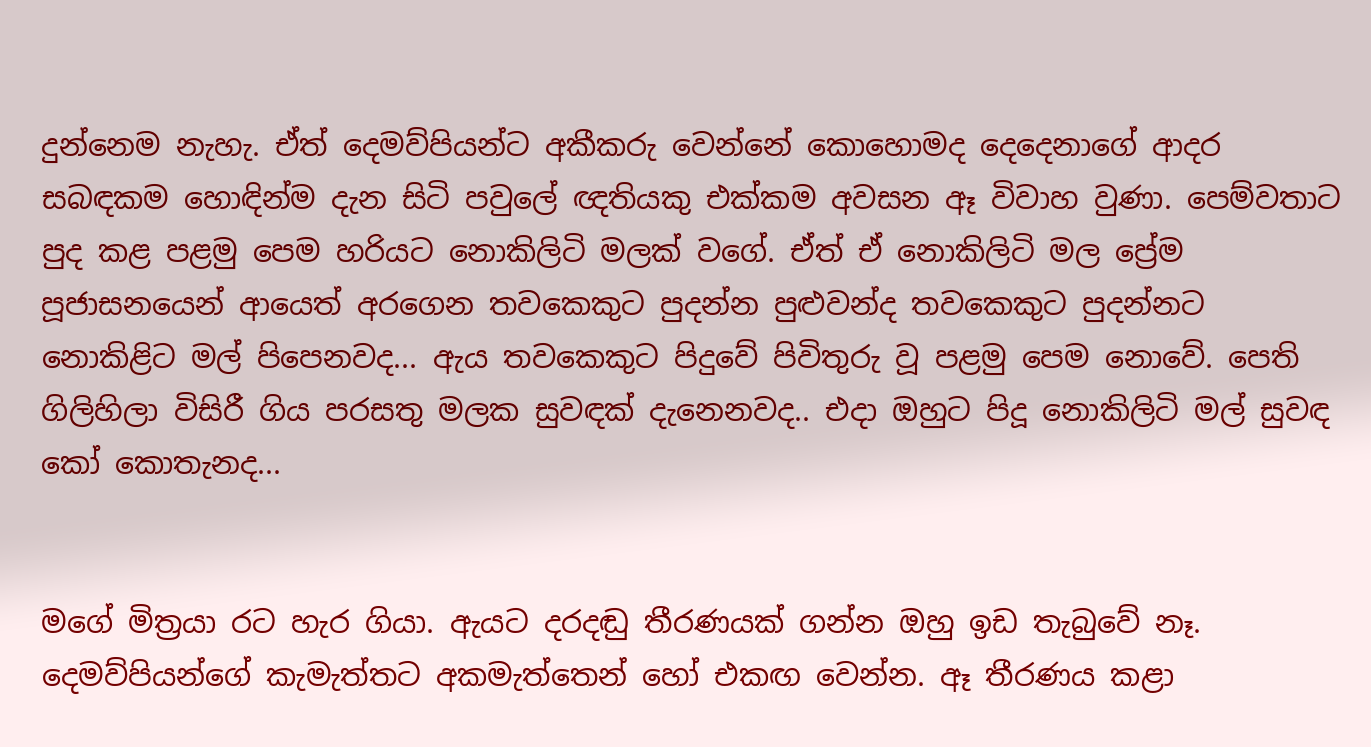දුන්නෙම නැහැ. ඒත් දෙමව්පියන්ට අකීකරු වෙන්නේ කොහොමද දෙදෙනාගේ ආදර සබඳකම හොඳින්ම දැන සිටි පවුලේ ඥතියකු එක්‌කම අවසන ඈ විවාහ වුණා. පෙම්වතාට පුද කළ පළමු පෙම හරියට නොකිලිටි මලක්‌ වගේ. ඒත් ඒ නොකිලිටි මල ප්‍රේම පූජාසනයෙන් ආයෙත් අරගෙන තවකෙකුට පුදන්න පුළුවන්ද තවකෙකුට පුදන්නට නොකිළිට මල් පිපෙනවද... ඇය තවකෙකුට පිදුවේ පිවිතුරු වූ පළමු පෙම නොවේ. පෙති ගිලිහිලා විසිරී ගිය පරසතු මලක සුවඳක්‌ දැනෙනවද.. එදා ඔහුට පිදූ නොකිලිටි මල් සුවඳ කෝ කොතැනද...


මගේ මිත්‍රයා රට හැර ගියා. ඇයට දරදඬු තීරණයක්‌ ගන්න ඔහු ඉඩ තැබුවේ නෑ. දෙමව්පියන්ගේ කැමැත්තට අකමැත්තෙන් හෝ එකඟ වෙන්න. ඈ තීරණය කළා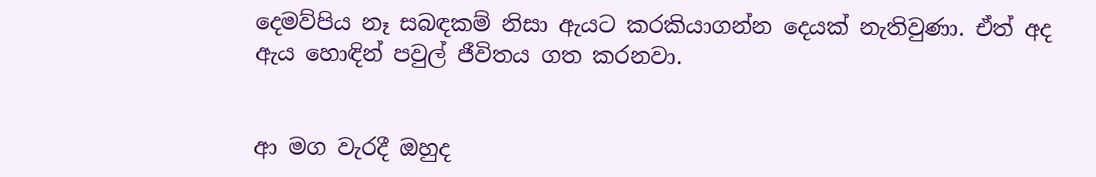දෙමව්පිය නෑ සබඳකම් නිසා ඇයට කරකියාගන්න දෙයක්‌ නැතිවුණා. ඒත් අද ඇය හොඳින් පවුල් ජීවිතය ගත කරනවා.


ආ මග වැරදී ඔහුද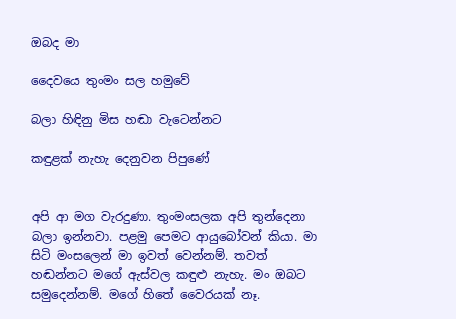ඔබද මා

දෛවයෙ තුංමං සල හමුවේ

බලා හිඳිනු මිස හඬා වැටෙන්නට

කඳුළක්‌ නැහැ දෙනුවන පිපුණේ


අපි ආ මග වැරදුණා. තුංමංසලක අපි තුන්දෙනා බලා ඉන්නවා. පළමු පෙමට ආයුබෝවන් කියා. මා සිටි මංසලෙන් මා ඉවත් වෙන්නම්. තවත් හඬන්නට මගේ ඇස්‌වල කඳුළු නැහැ. මං ඔබට සමුදෙන්නම්. මගේ හිතේ වෛරයක්‌ නෑ.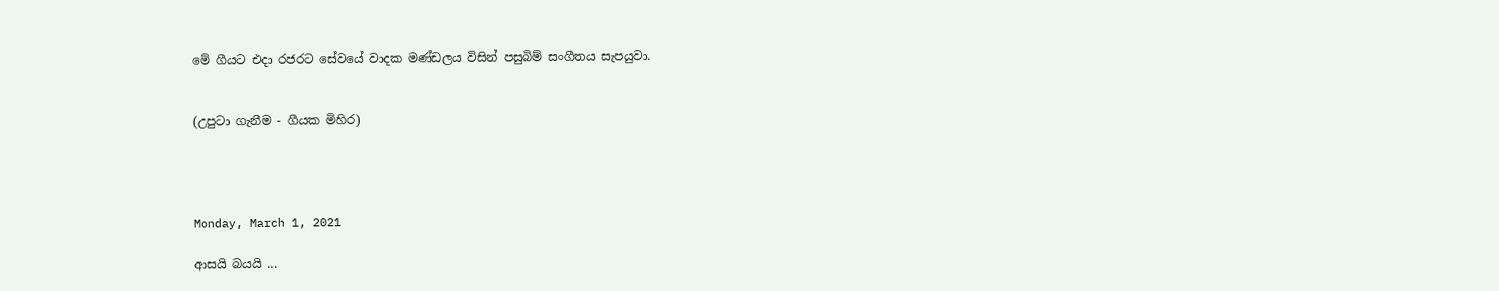මේ ගීයට එදා රජරට සේවයේ වාදක මණ්‌ඩලය විසින් පසුබිම් සංගීතය සැපයුවා.


(උපුටා ගැනීම - ගීයක මිහිර)




Monday, March 1, 2021

ආසයි බයයි ...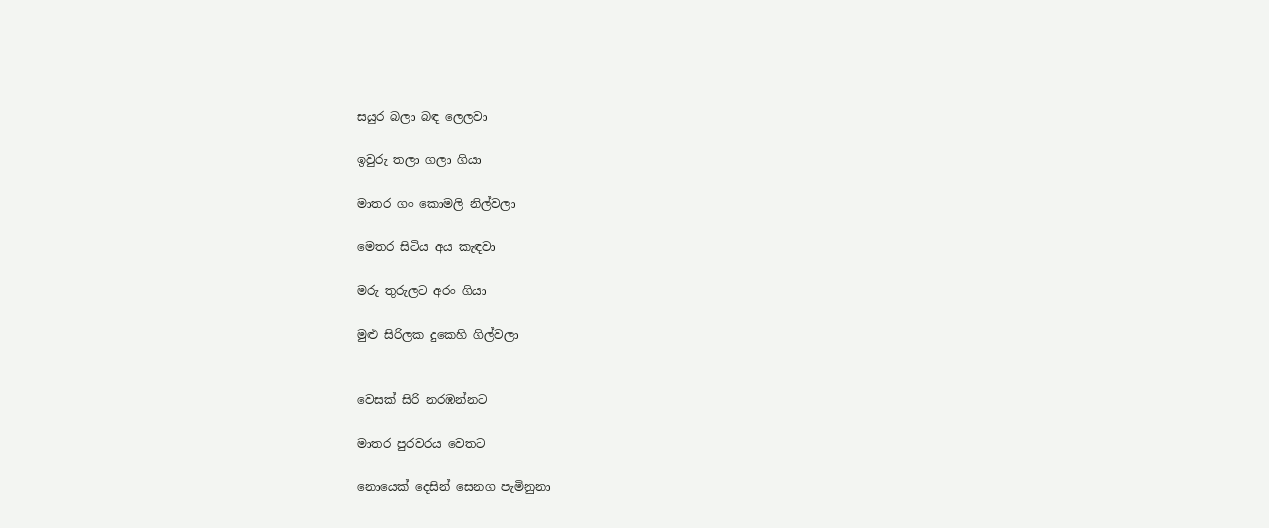සයුර බලා බඳ ලෙලවා

ඉවුරු තලා ගලා ගියා

මාතර ගං කොමලි නිල්වලා

මෙතර සිටිය අය කැඳවා

මරු තුරුලට අරං ගියා

මුළු සිරිලක දුකෙහි ගිල්වලා


වෙසක් සිරි නරඹන්නට

මාතර පුරවරය වෙතට

නොයෙක් දෙසින් සෙනග පැමිනුනා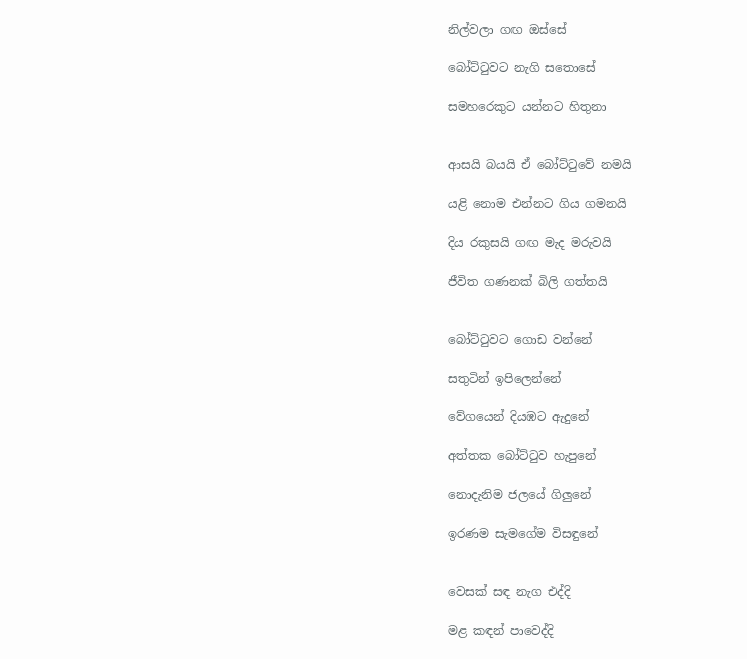නිල්වලා ගඟ ඔස්සේ

බෝට්ටුවට නැගි සතොසේ  ‍

සමහරෙකුට යන්නට හිතුනා


ආසයි බයයි ඒ බෝට්ටුවේ නමයි

යළි නොම එන්නට ගිය ගමනයි

දිය රකුසයි ගඟ මැද මරුවයි

ජීවිත ගණනක් බිලි ගත්තයි


බෝට්ටුවට ගොඩ වන්නේ

සතුටින් ඉපිලෙන්නේ

වේගයෙන් දියඹට ඇදුනේ

අත්තක බෝට්ටුව හැපුනේ

නොදැනිම ජලයේ ගිලුනේ

ඉරණම සැමගේම විසඳුනේ


වෙසක් සඳ නැග එද්දි

මළ කඳන් පාවෙද්දි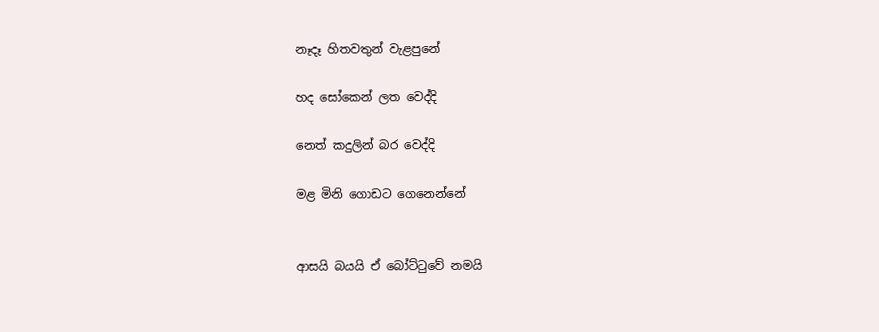නෑදෑ හිතවතුන් වැළපුනේ

හද සෝකෙන් ලත වෙද්දි

නෙත් කදුලින් බර වෙද්දි

මළ මිනි ගොඩට ගෙනෙන්නේ


ආසයි බයයි ඒ බෝට්ටුවේ නමයි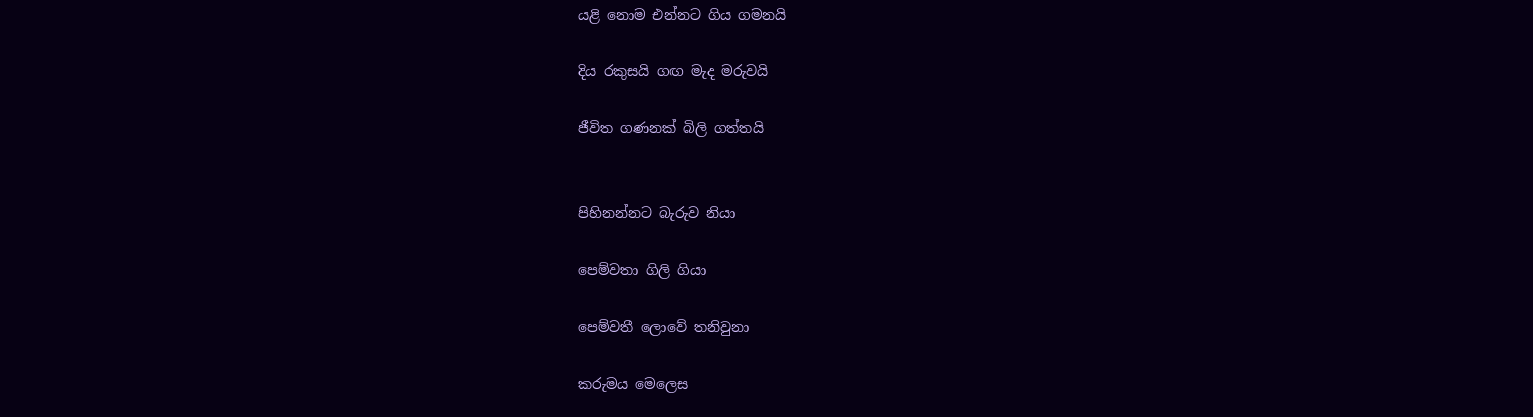යළි නොම එන්නට ගිය ගමනයි

දිය රකුසයි ගඟ මැද මරුවයි

ජීවිත ගණනක් බිලි ගත්තයි


පිහිනන්නට බැරුව නියා

පෙම්වතා ගිලි ගියා

පෙම්වතී ලොවේ තනිවුනා

කරුමය මෙලෙස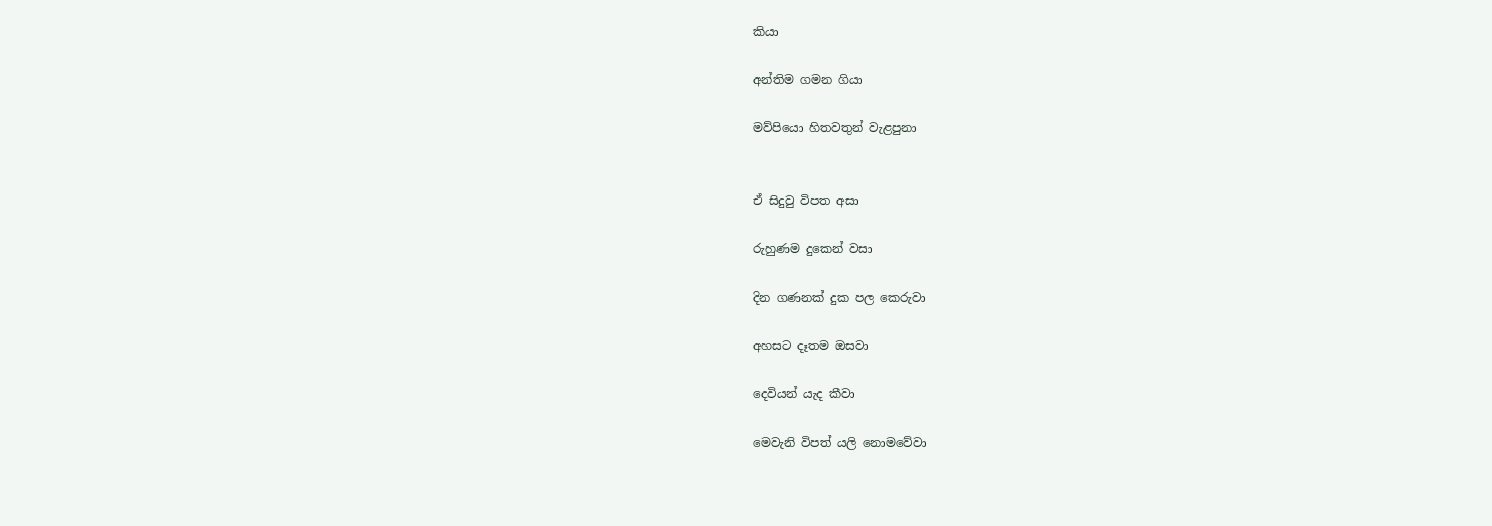කියා

අන්තිම ගමන ගියා

මව්පියො හිතවතුන් වැළපුනා


ඒ සිදුවු විපත අසා

රුහුණම දු‍කෙන් වසා

දින ගණනක් දුක පල කෙරුවා

අහසට දෑතම ඔසවා

දෙවියන් යැද කීවා

මෙවැනි විපත් යලි නොමවේවා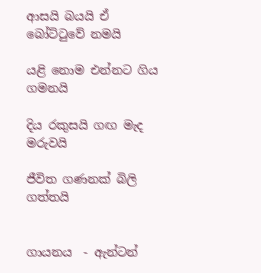ආසයි බයයි ඒ බෝට්ටුවේ නමයි

යළි නොම එන්නට ගිය ගමනයි

දිය රකුසයි ගඟ මැද මරුවයි

ජීවිත ගණනක් බිලි ගත්තයි


ගායනය  - ඇන්ටන්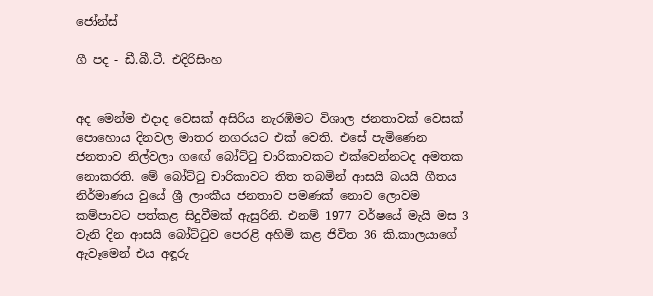ජෝන්ස්

ගී පද - ඩී.බී.ටී. එදිරිසිංහ


අද මෙන්ම එදාද වෙසක් අසිරිය නැරඹිමට විශාල ජනතාවක් වෙසක් පො‍හොය දිනවල මාතර නගරයට එක් වෙති. එසේ පැමිණෙන ජනතාව නිල්වලා ග‍ඟේ බෝට්ටු චාරිකාවකට එක්වෙන්නටද අමතක නොකරති. මේ බෝට්ටු චාරිකාවට තිත තබමින් ආසයි බයයි ගීතය නිර්මාණය වුයේ ශ්‍රී ලාංකීය ජනතාව පමණක් නොව ලොවම කම්පාවට පත්කළ සිදුවීමක් ඇසුරිනි. එනම් 1977 වර්ෂයේ මැයි මස 3 වැනි දින ආසයි බෝට්ටුව පෙරළි අහිමි කළ ජිවිත 36 කි.කාලයාගේ ඇවෑමෙන් එය අඳූරු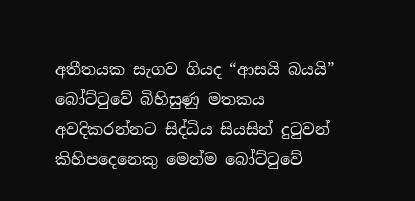අතීතයක සැගව ගියද “ආසයි බයයි” බෝට්ටුවේ බිහිසුණු මතකය අවදිකරන්නට සිද්ධිය සියසින් දුටුවන් කිහිපදෙනෙකු මෙන්ම බෝට්ටුවේ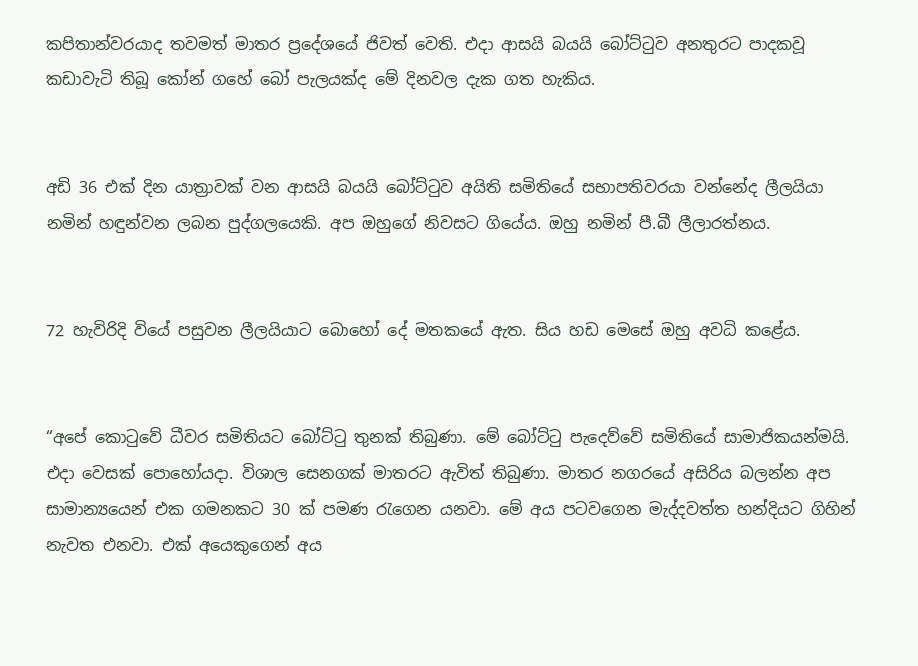කපිතාන්වරයාද තවමත් මාතර ප්‍රදේශයේ ජිවත් වෙති. එදා ආසයි බයයි බෝට්ටුව අනතුරට පාදකවූ කඩාවැටි තිබූ කෝන් ගහේ බෝ පැලයක්ද මේ දිනවල දැක ගත හැකිය.


අඩි 36 එක් දින යාත්‍රාවක් වන ආසයි බයයි බෝට්ටුව අයිති සමිතියේ සභාපතිවරයා වන්නේද ලීලයියා නමින් හඳුන්වන ලබන පුද්ගලයෙකි. අප ඔහුගේ නිවසට ගියේය. ඔහු නමින් පී.බී ලීලාරත්නය.


72 හැවිරිදි වියේ පසුවන ලීලයියාට බොහෝ දේ මතකයේ ඇත. සිය හඩ මෙසේ ඔහු අවධි කළේය.


“අපේ කොටුවේ ධීවර සමිතියට බෝට්ටු තුනක් තිබුණා. මේ බෝට්ටු පැදෙව්වේ සමිතියේ සාමාජිකයන්මයි. එදා වෙසක් පොහෝයදා. විශාල සෙනගක් මාතරට ඇවිත් තිබුණා. මාතර නගරයේ අසිරිය බලන්න අප සාමාන්‍යයෙන් එක ගමනකට 30 ක් පමණ රැගෙන යනවා. මේ අය පටවගෙන මැද්දවත්ත හන්දියට ගිහින් නැවත එනවා. එක් අයෙකුගෙන් අය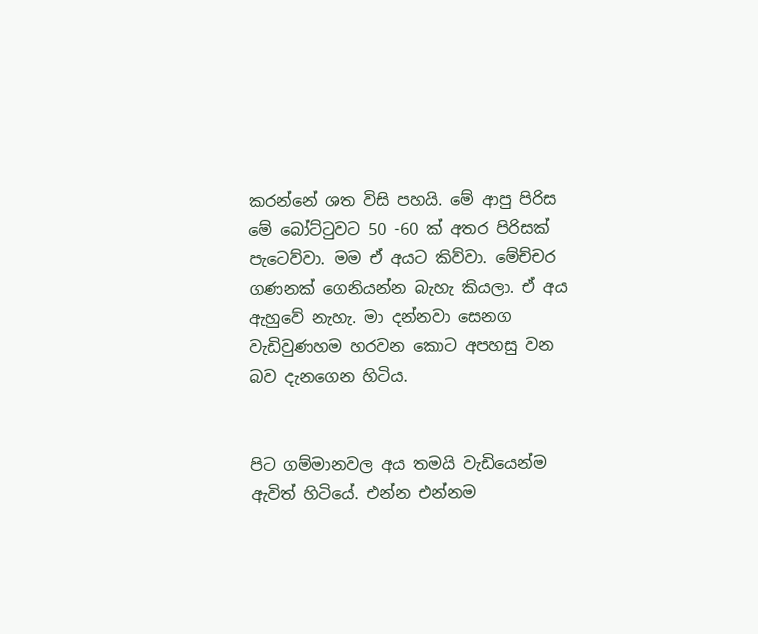කරන්නේ ශත විසි පහයි. මේ ආපු පිරිස මේ බෝට්ටුවට 50 -60 ක් අතර පිරිසක් පැටෙව්වා. මම ඒ අයට කිව්වා. මේච්චර ගණනක් ගෙනියන්න බැහැ කියලා. ඒ අය ඇහුවේ නැහැ. මා දන්නවා සෙනග වැඩිවුණහම හරවන කොට අපහසු වන බව දැනගෙන හිටිය.


පිට ගම්මානවල අය තමයි වැඩියෙන්ම ඇවිත් හිටියේ. එන්න එන්නම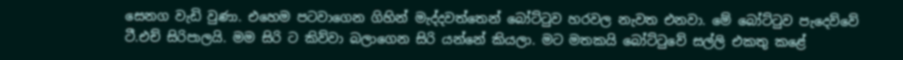සෙනග වැඩි වුණා. එහෙම පටවාගෙන ගිහින් මැද්දවත්තෙන් බෝට්ටුව හරවල නැවත එනවා. මේ බෝට්ටුව පැදෙව්වේ ටී.එච් සිරිපාලයි. මම සිරි ට කිව්වා බලාගෙන සිරි යන්නේ කියලා. මට මතකයි බෝට්ටුවේ සල්ලි එකතු කළේ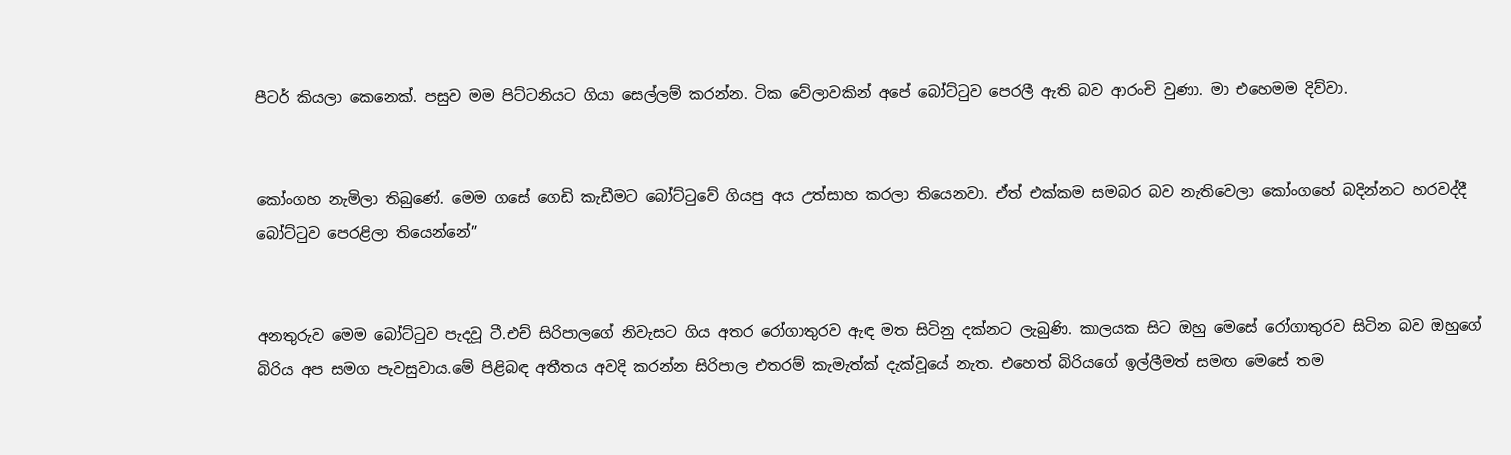පීටර් කියලා කෙනෙක්. පසුව මම පිට්ටනියට ගියා සෙල්ලම් කරන්න. ටික වේලාවකින් අපේ බෝට්ටුව පෙරලී ඇති බව ආරංචි වුණා. මා එහෙමම දිව්වා.


කෝංගහ නැමිලා තිබුණේ. මෙම ගසේ ගෙඩි කැඩීමට බෝට්ටුවේ ගියපු අය උත්සාහ කරලා තියෙනවා. ඒත් එක්කම සමබර බව නැතිවෙලා කෝංගහේ බදින්නට හරවද්දී බෝට්ටුව පෙරළිලා තියෙන්නේ”


අනතුරුව මෙම බෝට්ටුව පැදවූ ටී.එච් සිරිපාලගේ නිවැසට ගිය අතර රෝගාතුරව ඇඳ මත සිටිනු දක්නට ලැබුණි. කාලයක සිට ඔහු මෙසේ රෝගාතුරව සිටින බව ඔහුගේ බිරිය අප සමග පැවසුවාය.මේ පිළිබඳ අතීතය අවදි කරන්න සිරිපාල එතරම් කැමැත්ක් දැක්වූයේ නැත. එහෙත් බිරියගේ ඉල්ලීමත් සමඟ මෙසේ තම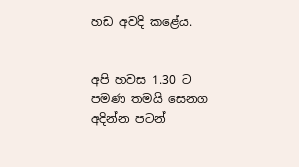හඩ අවදි කළේය.


අපි හවස 1.30 ට පමණ තමයි සෙනග අදින්න පටන්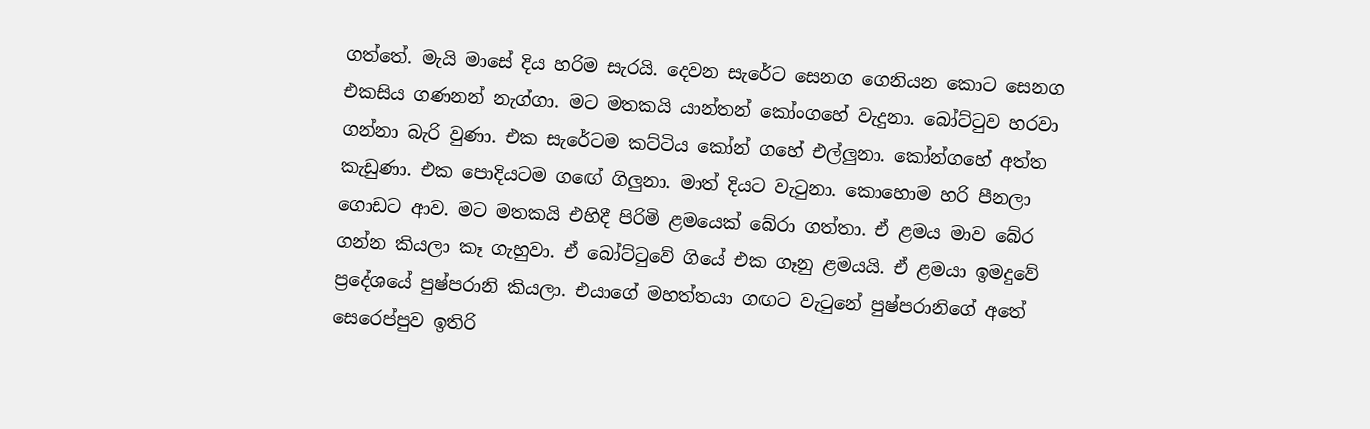ගත්තේ. මැයි මාසේ දිය හරිම සැරයි. දෙවන සැරේට සෙනග ගෙනියන කොට සෙනග එකසිය ගණනන් නැග්ගා. මට මතකයි යාන්තන් කෝංගහේ වැදුනා. බෝට්ටුව හරවා ගන්නා බැරි වුණා. එක සැරේටම කට්ටිය කෝන් ගහේ එල්ලුනා. කෝන්ගහේ අත්ත කැඩුණා. එක පොදියටම ග‍ඟේ ගිලුනා. මාත් දියට වැටුනා. කොහොම හරි පීනලා ගොඩට ආව. මට මතකයි එහිදී පිරිමි ළමයෙක් බේරා ගත්තා. ඒ ළමය මාව බේර ගන්න කියලා කෑ ගැහුවා. ඒ බෝට්ටුවේ ගියේ එක ගෑනු ළමයයි. ඒ ළමයා ඉමදුවේ ප්‍රදේශයේ පුෂ්පරානි කියලා. එයාගේ මහත්තයා ගඟට වැටුනේ පුෂ්පරානිගේ අතේ සෙරෙප්පුව ඉතිරි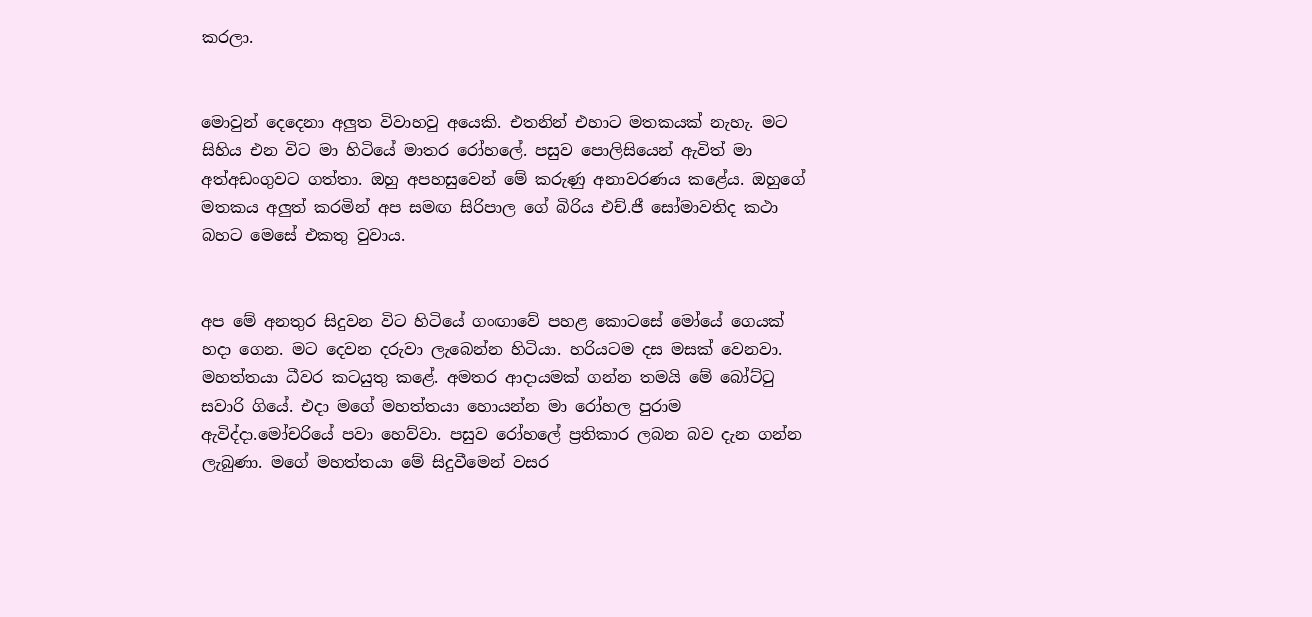කරලා.


මොවුන් දෙදෙනා අලුත විවාහවු අයෙකි. එතනින් එහාට මතකයක් නැහැ. මට සිහිය එන විට මා හිටියේ මාතර රෝහලේ. පසුව පොලිසියෙන් ඇවිත් මා අත්අඩංගුවට ගත්තා. ඔහු අපහසුවෙන් මේ කරුණු අනාවරණය කළේය. ඔහුගේ මතකය අලුත් කරමින් අප සමඟ සිරිපාල ගේ බිරිය එච්.ජී සෝමාවතිද කථා බහට මෙසේ එකතු වුවාය.


අප ‍මේ අනතුර සිදුවන විට හිටියේ ගංඟාවේ පහළ කොටසේ මෝයේ ගෙයක් හදා ගෙන. මට දෙවන දරුවා ලැබෙන්න හිටියා. හරියටම දස මසක් වෙනවා. මහත්තයා ධීවර කටයුතු කළේ. අමතර ආදායමක් ගන්න තමයි මේ බෝට්ටු සවාරි ගියේ. එදා මගේ මහත්තයා හොයන්න මා රෝහල පුරාම ඇවිද්දා.මෝචරියේ පවා ‍හෙව්වා. පසුව රෝහලේ ප්‍රතිකාර ලබන බව දැන ගන්න ලැබුණා. මගේ මහත්තයා මේ සිදුවීමෙන් වසර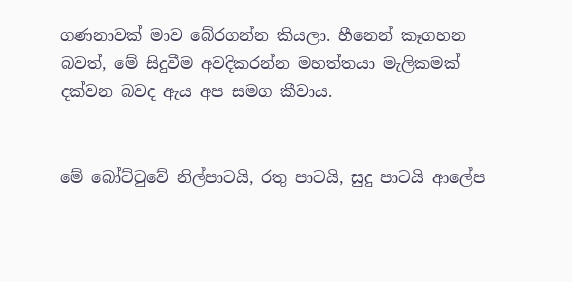ගණනාවක් මාව බේරගන්න කියලා. හීනෙන් කෑගහන බවත්, මේ සිදුවීම අවදිකරන්න මහත්තයා මැලිකමක් දක්වන බවද ඇය අප සමග කීවාය.


මේ බෝට්‌ටුවේ නිල්පාටයි, රතු පාටයි, සුදු පාටයි ආලේප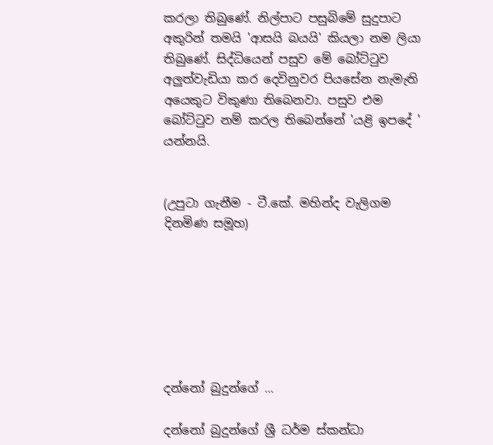කරලා තිබුණේ. නිල්පාට පසුබිමේ සුදුපාට අකුරින් තමයි 'ආසයි බයයි' කියලා නම ලියා තිබුණේ. සිද්ධියෙන් පසුව මේ බෝට්ටුව අලුත්වැඩියා කර දෙවිනුවර පියසේන නැමැති අයෙකුට විකුණා තිබෙනවා. පසුව එම බෝට්ටුව නම් කරල තිබෙන්නේ 'යළි ඉපදේ ' යන්නයි.


(උපුටා ගැනීම - ටී.කේ. මහින්ද වැලිගම දිනමිණ සමූහ)







දන්නෝ බුදුන්ගේ ...

දන්නෝ බුදුන්ගේ ශ්‍රී ධර්ම ස්කන්ධා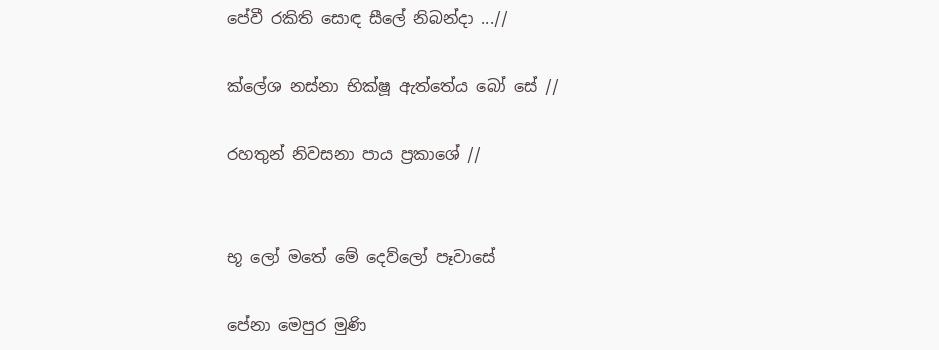පේවී රකිති සොඳ සීලේ නිබන්දා ...//

ක්ලේශ නස්නා භික්ෂූ ඇත්තේය බෝ සේ //

රහතුන් නිවසනා පාය ප්‍රකාශේ //


භූ ලෝ මතේ මේ දෙව්ලෝ පෑවාසේ

පේනා මෙපුර මුණි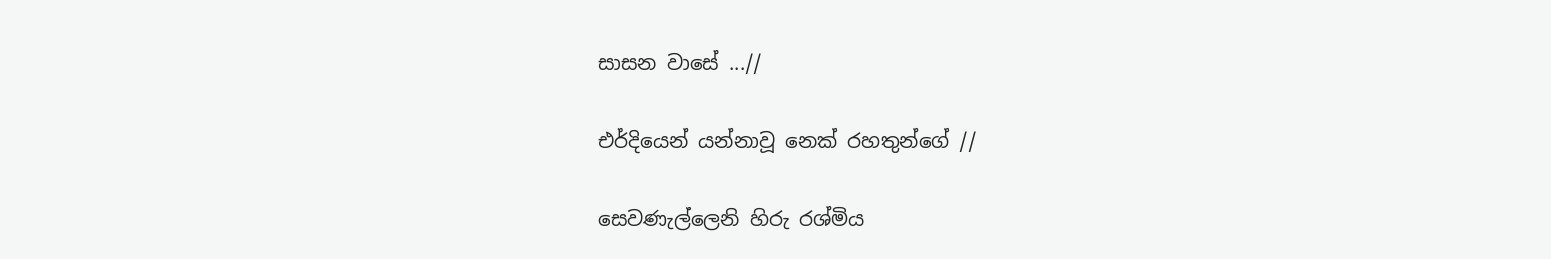සාසන වාසේ ...//

එර්දියෙන් යන්නාවූ නෙක් රහතුන්ගේ //

සෙවණැල්ලෙනි හිරු රශ්මිය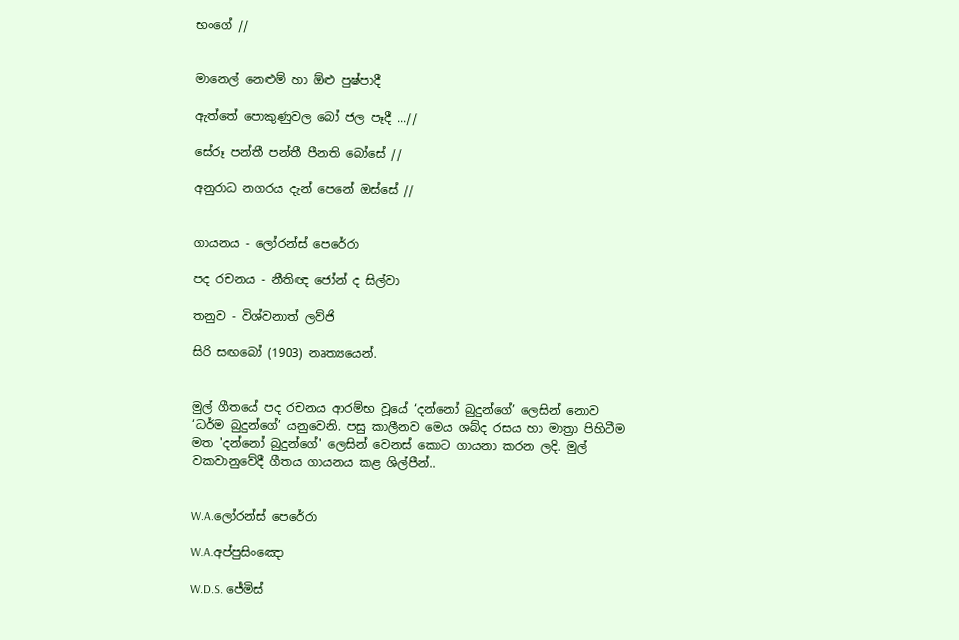භංගේ //


මානෙල් නෙළුම් හා ඕළු පුෂ්පාදී

ඇත්තේ පොකුණුවල බෝ ජල පෑදී ...//

සේරූ පන්තී පන්තී පීනති බෝසේ //

අනුරාධ නගරය දැන් පෙනේ ඔස්සේ //


ගායනය - ලෝරන්ස් පෙරේරා

පද රචනය - නීතිඥ ජෝන් ද සිල්වා

තනුව - විශ්වනාත් ලව්ජි

සිරි සඟබෝ (1903) නෘත්‍යයෙන්.


මුල් ගීතයේ පද රචනය ආරම්භ වූයේ ‘දන්නෝ බුදුන්ගේ’ ලෙසින් නොව ‘ධර්ම බුදුන්ගේ’ යනුවෙනි. පසු කාලීනව මෙය ශබ්ද රසය හා මාත්‍රා පිහිටීම මත 'දන්නෝ බුදුන්ගේ' ලෙසින් වෙනස් කොට ගායනා කරන ලදි. මුල් වකවානුවේදී ගීතය ගායනය කළ ශිල්පීන්..


W.A.ලෝරන්ස් පෙරේරා

W.A.අප්පුසිංඤො

W.D.S. ජේමිස්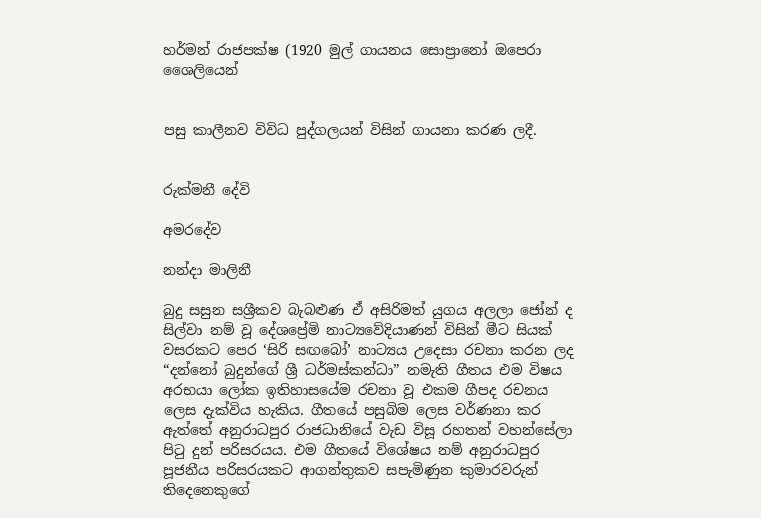හර්මන් රාජපක්ෂ (1920 මුල් ගායනය සොප්‍රානෝ ඔපෙරා ශෛලියෙන්


පසු කාලීනව විවිධ පුද්ගලයන් විසින් ගායනා කරණ ලදී.


රුක්මනී දේවි

අමරදේව

නන්දා මාලිනී

බුදු සසුන සශ්‍රීකව බැබළුණ ඒ අසිරිමත් යුගය අලලා ජෝන් ද සිල්වා නම් වූ දේශප්‍රේමි නාට්‍යවේදියාණන් විසින් මීට සියක් වසරකට පෙර ‘සිරි සඟබෝ’ නාට්‍යය උදෙසා රචනා කරන ලද “දන්නෝ බුදුන්ගේ ශ්‍රී ධර්මස්කන්ධා” නමැති ගීතය එම විෂය අරභයා ලෝක ඉතිහාසයේම රචනා වූ එකම ගීපද රචනය ලෙස දැක්විය හැකිය. ගීතයේ පසුබිම ලෙස වර්ණනා කර ඇත්තේ අනුරාධපුර රාජධානියේ වැඩ විසූ රහතන් වහන්සේලා පිටු දුන් පරිසරයය. එම ගීතයේ විශේෂය නම් අනුරාධපුර පූජනීය පරිසරයකට ආගන්තුකව සපැමිණුන කුමාරවරුන් තිදෙනෙකුගේ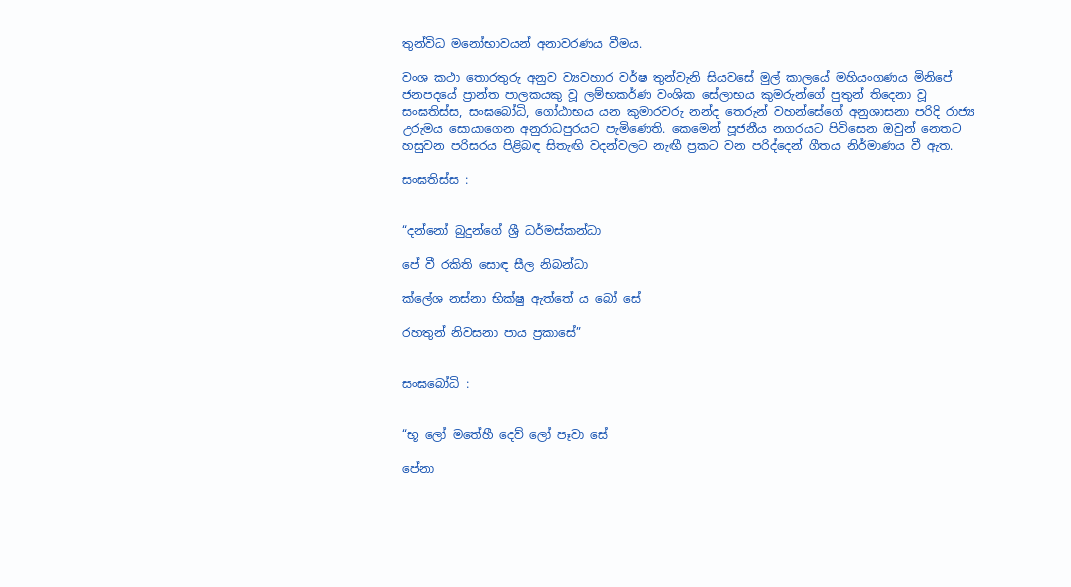තුන්විධ මනෝභාවයන් අනාවරණය වීමය.

වංශ කථා තොරතුරු අනුව ව්‍යවහාර වර්ෂ තුන්වැනි සියවසේ මුල් කාලයේ මහියංගණය මිනිපේ ජනපදයේ ප්‍රාන්ත පාලකයකු වූ ලම්භකර්ණ වංශික සේලාභය කුමරුන්ගේ පුතුන් තිදෙනා වූ සංඝතිස්ස, සංඝබෝධි, ගෝඨාභය යන කුමාරවරු නන්ද තෙරුන් වහන්සේගේ අනුශාසනා පරිදි රාජ්‍ය උරුමය සොයාගෙන අනුරාධපුරයට පැමිණෙති. කෙමෙන් පූජනීය නගරයට පිවිසෙන ඔවුන් නෙතට හසුවන පරිසරය පිළිබඳ සිතැඟි වදන්වලට නැඟී ප්‍රකට වන පරිද්දෙන් ගීතය නිර්මාණය වී ඇත.

සංඝතිස්ස :


“දන්නෝ බුදුන්ගේ ශ්‍රී ධර්මස්කන්ධා

පේ වී රකිති සොඳ සීල නිබන්ධා

ක්ලේශ නස්නා භික්ෂු ඇත්තේ ය බෝ සේ

රහතුන් නිවසනා පාය ප්‍රකාසේ”


සංඝබෝධි :


“භූ ලෝ මතේහී දෙව් ලෝ පෑවා සේ

පේනා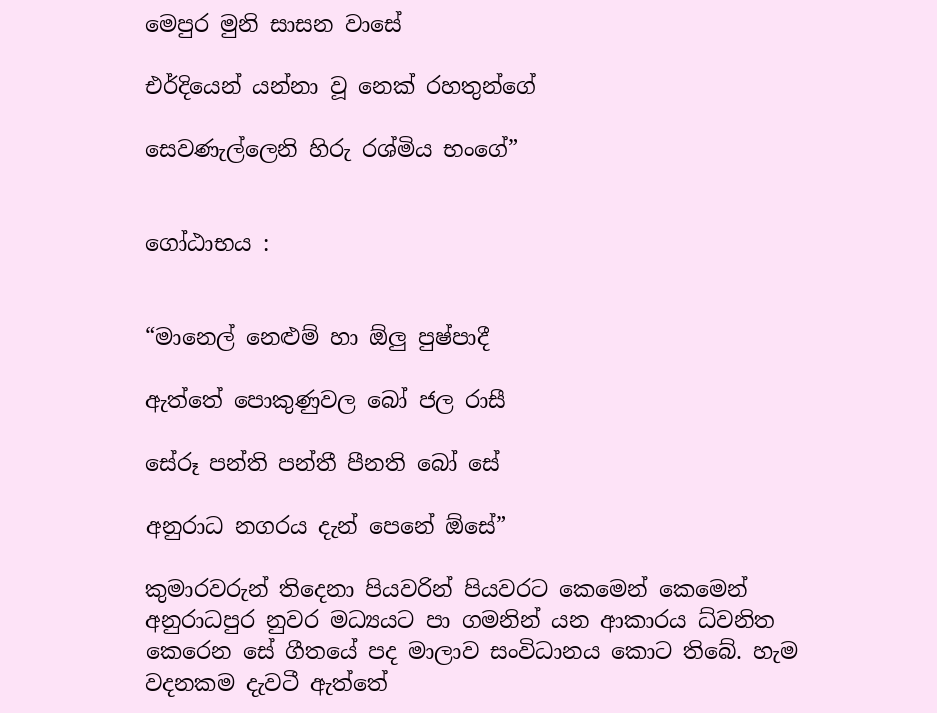මෙපුර මුනි සාසන වාසේ

එර්දියෙන් යන්නා වූ නෙක් රහතුන්ගේ

සෙවණැල්ලෙනි හිරු රශ්මිය භංගේ”


ගෝඨාභය :


“මානෙල් නෙළුම් හා ඕලු පුෂ්පාදී

ඇත්තේ පොකුණුවල බෝ ජල රාසී

සේරූ පන්ති පන්තී පීනති බෝ සේ

අනුරාධ නගරය දැන් පෙනේ ඕසේ”

කුමාරවරුන් තිදෙනා පියවරින් පියවරට කෙමෙන් කෙමෙන් අනුරාධපුර නුවර මධ්‍යයට පා ගමනින් යන ආකාරය ධ්වනිත කෙරෙන සේ ගීතයේ පද මාලාව සංවිධානය කොට තිබේ. හැම වදනකම දැවටී ඇත්තේ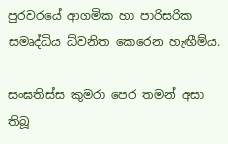පුරවරයේ ආගමික හා පාරිසරික සමෘද්ධිය ධ්වනිත කෙරෙන හැඟීම්ය.

සංඝතිස්ස කුමරා පෙර තමන් අසා තිබූ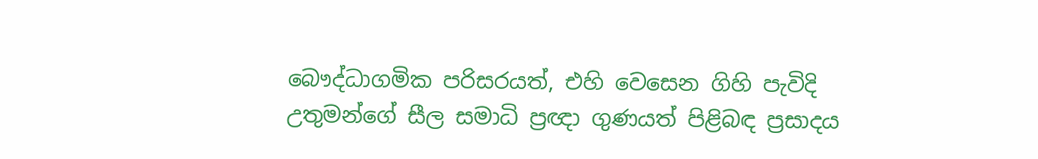බෞද්ධාගමික පරිසරයත්, එහි වෙසෙන ගිහි පැවිදි උතුමන්ගේ සීල සමාධි ප්‍රඥා ගුණයත් පිළිබඳ ප්‍රසාදය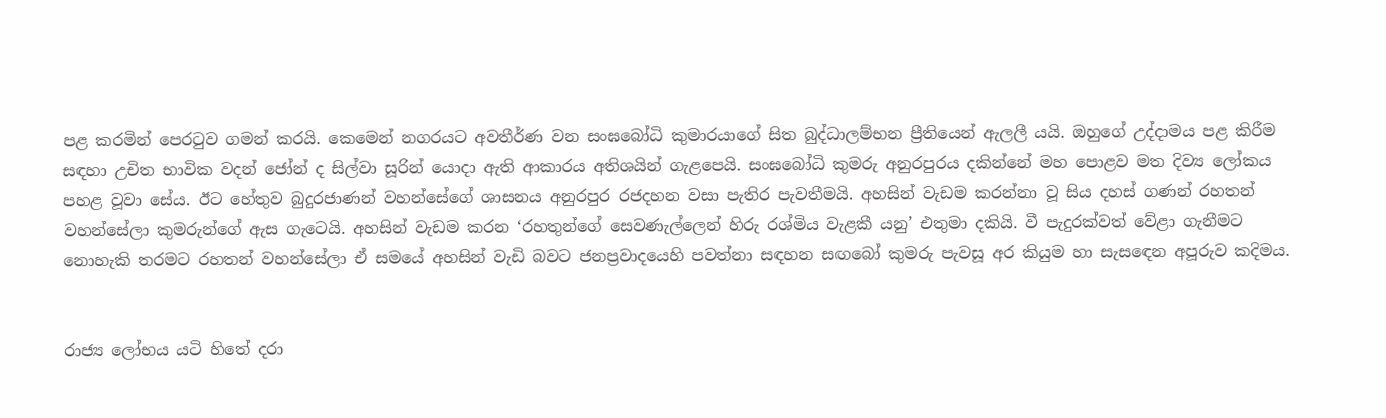පළ කරමින් පෙරටුව ගමන් කරයි. කෙමෙන් නගරයට අවතීර්ණ වන සංඝබෝධි කුමාරයාගේ සිත බුද්ධාලම්භන ප්‍රීතියෙන් ඇලලී යයි. ඔහුගේ උද්දාමය පළ කිරීම සඳහා උචිත භාවික වදන් ජෝන් ද සිල්වා සූරින් යොදා ඇති ආකාරය අතිශයින් ගැළපෙයි. සංඝබෝධි කුමරු අනුරපුරය දකින්නේ මහ පොළව මත දිව්‍ය ලෝකය පහළ වූවා සේය. ඊට හේතුව බුදුරජාණන් වහන්සේගේ ශාසනය අනුරපුර රජදහන වසා පැතිර පැවතීමයි. අහසින් වැඩම කරන්නා වූ සිය දහස් ගණන් රහතන් වහන්සේලා කුමරුන්ගේ ඇස ගැටෙයි. අහසින් වැඩම කරන ‘රහතුන්ගේ සෙවණැල්ලෙන් හිරු රශ්මිය වැළකී යනු’ එතුමා දකියි. වී පැදුරක්වත් වේළා ගැනීමට නොහැකි තරමට රහතන් වහන්සේලා ඒ සමයේ අහසින් වැඩි බවට ජනප්‍රවාදයෙහි පවත්නා සඳහන සඟබෝ කුමරු පැවසූ අර කියුම හා සැසඳෙන අපූරුව කදිමය.


රාජ්‍ය ලෝභය යටි හිතේ දරා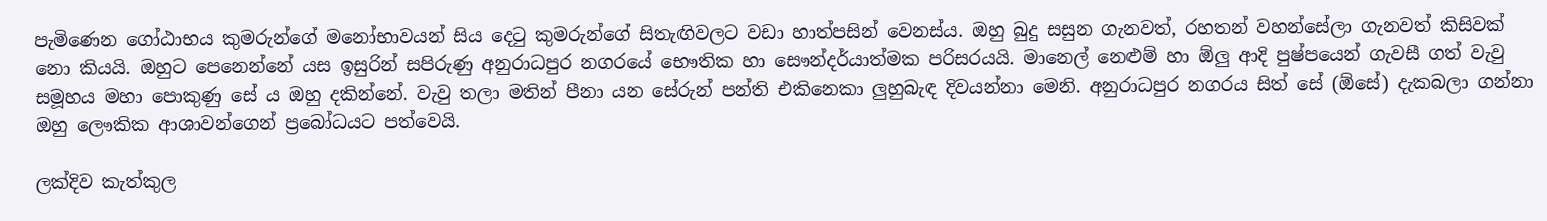පැමිණෙන ගෝඨාභය කුමරුන්ගේ මනෝභාවයන් සිය දෙටු කුමරුන්ගේ සිතැඟිවලට වඩා හාත්පසින් වෙනස්ය. ඔහු බුදු සසුන ගැනවත්, රහතන් වහන්සේලා ගැනවත් කිසිවක් නො කියයි. ඔහුට පෙනෙන්නේ යස ඉසුරින් සපිරුණු අනුරාධපුර නගරයේ භෞතික හා සෞන්දර්යාත්මක පරිසරයයි. මානෙල් නෙළුම් හා ඕලු ආදි පුෂ්පයෙන් ගැවසී ගත් වැවු සමූහය මහා පොකුණු සේ ය ඔහු දකින්නේ. වැවු තලා මතින් පීනා යන සේරුන් පන්ති එකිනෙකා ලුහුබැඳ දිවයන්නා මෙනි. අනුරාධපුර නගරය සිත් සේ (ඕසේ) දැකබලා ගන්නා ඔහු ලෞකික ආශාවන්ගෙන් ප්‍රබෝධයට පත්වෙයි.

ලක්දිව කැත්කුල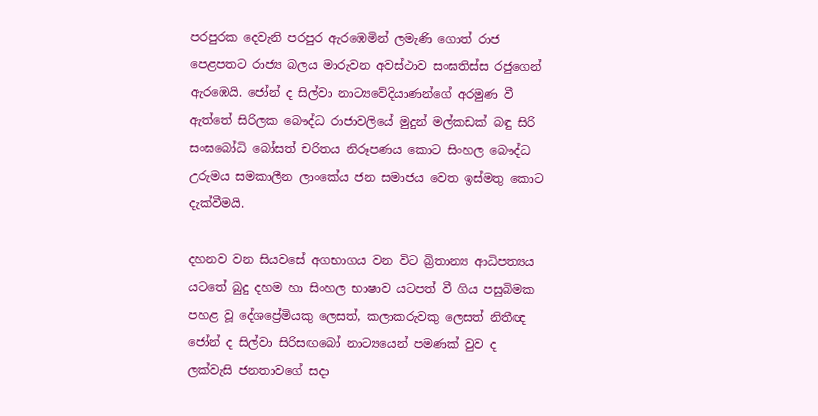පරපුරක දෙවැනි පරපුර ඇරඹෙමින් ලමැණි ගොත් රාජ පෙළපතට රාජ්‍ය බලය මාරුවන අවස්ථාව සංඝතිස්ස රජුගෙන් ඇරඹෙයි. ජෝන් ද සිල්වා නාට්‍යවේදියාණන්ගේ අරමුණ වී ඇත්තේ සිරිලක බෞද්ධ රාජාවලියේ මුදුන් මල්කඩක් බඳු සිරි සංඝබෝධි බෝසත් චරිතය නිරූපණය කොට සිංහල බෞද්ධ උරුමය සමකාලීන ලාංකේය ජන සමාජය වෙත ඉස්මතු කොට දැක්වීමයි.

දහනව වන සියවසේ අගභාගය වන විට බ්‍රිතාන්‍ය ආධිපත්‍යය යටතේ බුදු දහම හා සිංහල භාෂාව යටපත් වී ගිය පසුබිමක පහළ වූ දේශප්‍රේමියකු ලෙසත්, කලාකරුවකු ලෙසත් නිතීඥ ජෝන් ද සිල්වා සිරිසඟබෝ නාට්‍යයෙන් පමණක් වුව ද ලක්වැසි ජනතාවගේ සදා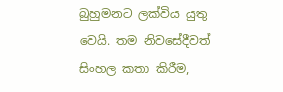බුහුමනට ලක්විය යුතු වෙයි. තම නිවසේදීවත් සිංහල කතා කිරීම,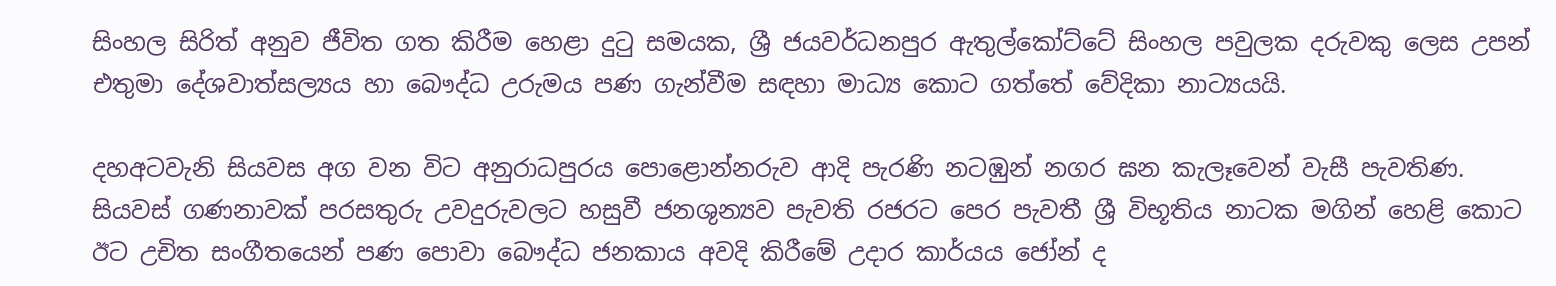සිංහල සිරිත් අනුව ජීවිත ගත කිරීම හෙළා දුටු සමයක, ශ්‍රී ජයවර්ධනපුර ඇතුල්කෝට්ටේ සිංහල පවුලක දරුවකු ලෙස උපන් එතුමා දේශවාත්සල්‍යය හා බෞද්ධ උරුමය පණ ගැන්වීම සඳහා මාධ්‍ය කොට ගත්තේ වේදිකා නාට්‍යයයි.

දහඅටවැනි සියවස අග වන විට අනුරාධපුරය පොළොන්නරුව ආදි පැරණි නටඹුන් නගර ඝන කැලෑවෙන් වැසී පැවතිණ. සියවස් ගණනාවක් පරසතුරු උවදුරුවලට හසුවී ජනශුන්‍යව පැවති රජරට පෙර පැවතී ශ්‍රී විභූතිය නාටක මගින් හෙළි කොට ඊට උචිත සංගීතයෙන් පණ පොවා බෞද්ධ ජනකාය අවදි කිරීමේ උදාර කාර්යය ජෝන් ද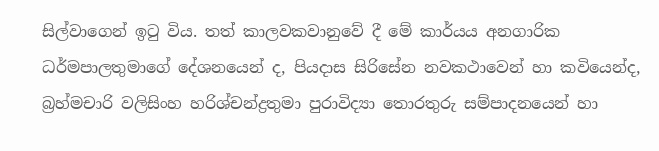සිල්වාගෙන් ඉටු විය. තත් කාලවකවානුවේ දී මේ කාර්යය අනගාරික ධර්මපාලතුමාගේ දේශනයෙන් ද, පියදාස සිරිසේන නවකථාවෙන් හා කවියෙන්ද, බ්‍රහ්මචාරි වලිසිංහ හරිශ්චන්ද්‍රතුමා පුරාවිද්‍යා තොරතුරු සම්පාදනයෙන් හා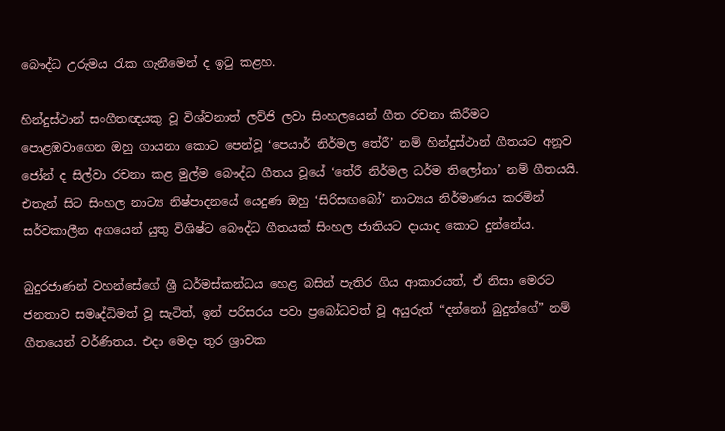බෞද්ධ උරුමය රැක ගැනීමෙන් ද ඉටු කළහ.

හින්දුස්ථාන් සංගීතඥයකු වූ විශ්වනාත් ලව්ජි ලවා සිංහලයෙන් ගීත රචනා කිරීමට පොළඹවාගෙන ඔහු ගායනා කොට පෙන්වූ ‘පෙයාර් නිර්මල තේරී’ නම් හින්දුස්ථාන් ගීතයට අනූව ජෝන් ද සිල්වා රචනා කළ මුල්ම බෞද්ධ ගීතය වූයේ ‘තේරී නිර්මල ධර්ම තිලෝනා’ නම් ගීතයයි. එතැන් සිට සිංහල නාට්‍ය නිෂ්පාදනයේ යෙදුණ ඔහු ‘සිරිසඟබෝ’ නාට්‍යය නිර්මාණය කරමින් සර්වකාලීන අගයෙන් යුතු විශිෂ්ට බෞද්ධ ගීතයක් සිංහල ජාතියට දායාද කොට දුන්නේය.

බුදුරජාණන් වහන්සේගේ ශ්‍රී ධර්මස්කන්ධය හෙළ බසින් පැතිර ගිය ආකාරයත්, ඒ නිසා මෙරට ජනතාව සමෘද්ධිමත් වූ සැටිත්, ඉන් පරිසරය පවා ප්‍රබෝධවත් වූ අයුරුත් “දන්නෝ බුදුන්ගේ” නම් ගීතයෙන් වර්ණිතය. එදා මෙදා තුර ශ්‍රාවක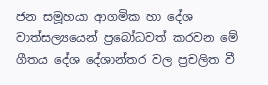ජන සමූහයා ආගමික හා දේශ වාත්සල්‍යයෙන් ප්‍රබෝධවත් කරවන මේ ගීතය දේශ දේශාන්තර වල ප්‍රචලිත වී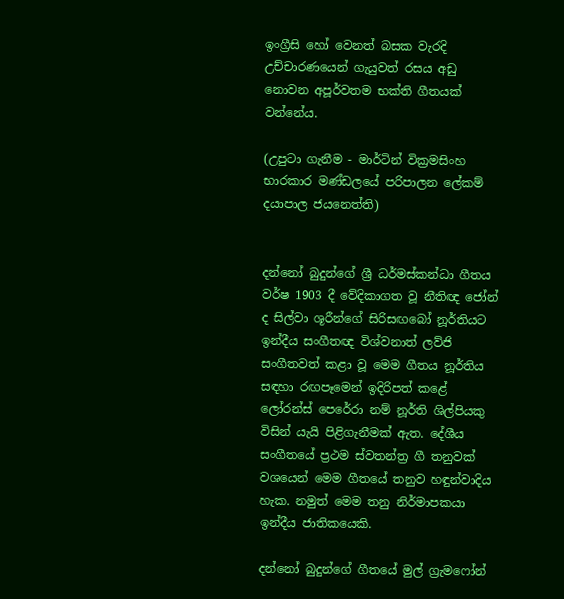ඉංග්‍රීසි හෝ වෙනත් බසක වැරදි උච්චාරණයෙන් ගැයුවත් රසය අඩු නොවන අපූර්වතම භක්ති ගීතයක් වන්නේය.

(උපුටා ගැනීම - මාර්ටින් වික්‍රමසිංහ භාරකාර මණ්ඩලයේ පරිපාලන ලේකම් දයාපාල ජයනෙත්ති)


දන්නෝ බුදුන්ගේ ශ්‍රී ධර්මස්කන්ධා ගීතය වර්ෂ 1903 දී වේදිකාගත වූ නීතිඥ ජෝන් ද සිල්වා ශූරීන්ගේ සිරිසඟබෝ නූර්තියට ඉන්දීය සංගීතඥ විශ්වනාත් ලව්ජි සංගීතවත් කළා වූ මෙම ගීතය නූර්තිය සඳහා රඟපෑමෙන් ඉදිරිපත් කළේ ලෝරන්ස් පෙරේරා නම් නූර්ති ශිල්පියකු විසින් යැයි පිළිගැනීමක් ඇත. දේශීය සංගීතයේ ප්‍රථම ස්වතන්ත්‍ර ගී තනුවක් වශයෙන් මෙම ගීතයේ තනුව හඳුන්වාදිය හැක. නමුත් මෙම තනු නිර්මාපකයා ඉන්දීය ජාතිකයෙකි.

දන්නෝ බුදුන්ගේ ගීතයේ මුල් ග්‍රැමෆෝන්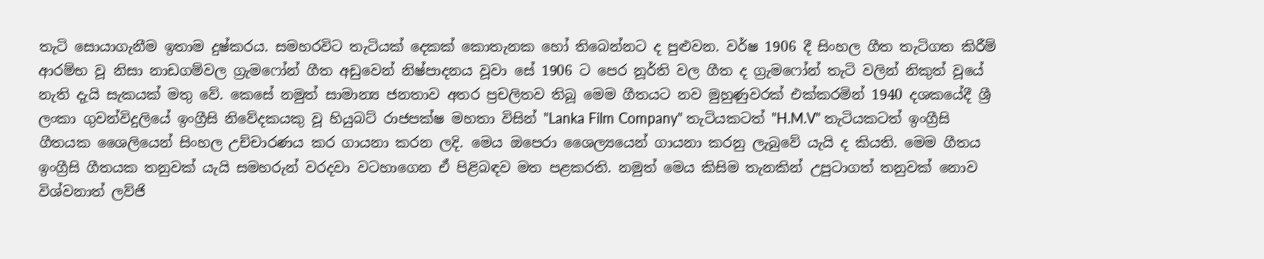තැටි සොයාගැනීම ඉතාම දුෂ්කරය. සමහරවිට තැටියක් දෙකක් කොතැනක හෝ තිබෙන්නට ද පුළුවන. වර්ෂ 1906 දී සිංහල ගීත තැටිගත කිරීම් ආරම්භ වූ නිසා නාඩගම්වල ග්‍රැමෆෝන් ගීත අඩුවෙන් නිෂ්පාදනය වූවා සේ 1906 ට පෙර නූර්ති වල ගීත ද ග්‍රැමෆෝන් තැටි වලින් නිකුත් වූයේ නැති දැයි සැකයක් මතු වේ. කෙසේ නමුත් සාමාන්‍ය ජනතාව අතර ප්‍රචලිතව තිබූ මෙම ගීතයට නව මුහුණුවරක් එක්කරමින් 1940 දශකයේදී ශ්‍රී ලංකා ගුවන්විදුලියේ ඉංග්‍රීසි නිවේදකයකු වූ හියුබට් රාජපක්ෂ මහතා විසින් "Lanka Film Company" තැටියකටත් "H.M.V" තැටියකටත් ඉංග්‍රීසි ගීතයක ශෛලියෙන් සිංහල උච්චාරණය කර ගායනා කරන ලදි. මෙය ඔපෙරා ශෛල්‍යයෙන් ගායනා කරනු ලැබුවේ යැයි ද කියති. මෙම ගීතය ඉංග්‍රීසි ගීතයක තනුවක් යැයි සමහරුන් වරදවා වටහාගෙන ඒ පිළිබඳව මත පළකරති. නමුත් මෙය කිසිම තැනකින් උපුටාගත් තනුවක් නොව විශ්වනාත් ලව්ජි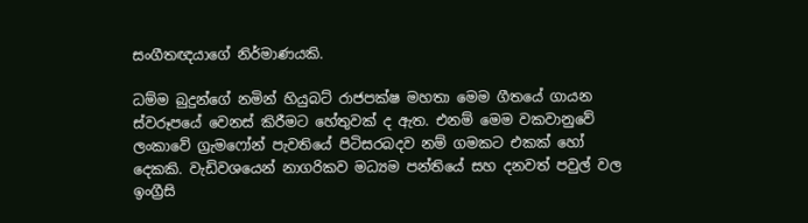සංගීතඥයාගේ නිර්මාණයකි.

ධම්ම බුදුන්ගේ නමින් හියුබට් රාජපක්ෂ මහතා මෙම ගීතයේ ගා‍යන ස්වරූපයේ වෙනස් කිරීමට හේතුවක් ද ඇත. එනම් මෙම වකවානුවේ ලංකාවේ ග්‍රැමෆෝන් පැවතියේ පිටිසරබදව නම් ගමකට එකක් හෝ දෙකකි. වැඩිවශයෙන් නාගරිකව මධ්‍යම පන්තියේ සහ දනවත් පවුල් වල ඉංග්‍රීසි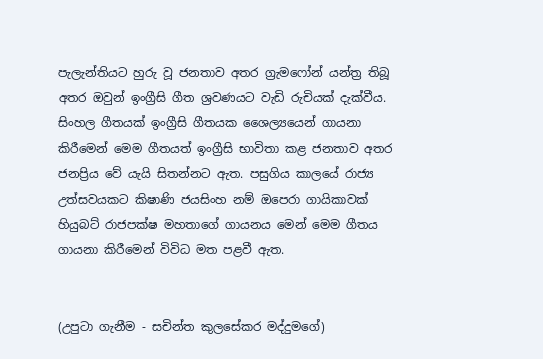පැලැන්තියට හුරු වූ ජනතාව අතර ග්‍රැමෆෝන් යන්ත්‍ර තිබූ අතර ඔවුන් ඉංග්‍රීසි ගීත ශ්‍රවණයට වැඩි රුචියක් දැක්වීය. සිංහල ගීතයක් ඉංග්‍රීසි ගීතයක ශෛල්‍යයෙන් ගායනා කිරීමෙන් මෙම ගීතයත් ඉංග්‍රීසි භාවිතා කළ ජනතාව අතර ජනප්‍රිය වේ යැයි සිතන්නට ඇත. පසුගිය කාලයේ රාජ්‍ය උත්සවයකට කිෂාණි ජයසිංහ නම් ඔපෙරා ගායිකාවක් හියුබට් රාජපක්ෂ මහතාගේ ගායනය මෙන් මෙම ගීතය ගායනා කිරීමෙන් විවිධ මත පළවී ඇත.


(උපුටා ගැනීම - සචින්ත කුලසේකර මද්දුමගේ)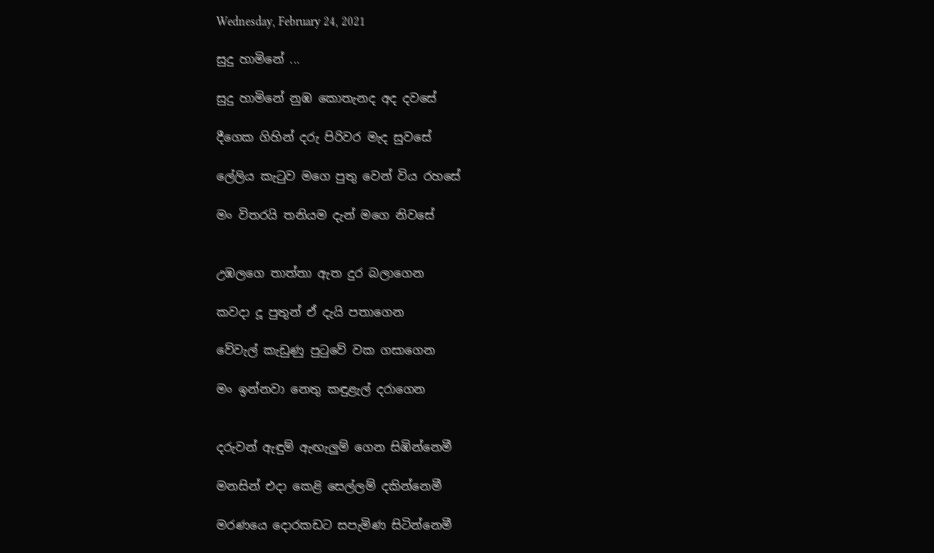Wednesday, February 24, 2021

සුදු හාමිනේ ...

සුදු හාමිනේ නුඹ කොතැනද අද දවසේ

දීගෙක ගිහින් දරු පිරිවර මැද සුවසේ

ලේලිය කැටුව මගෙ පුතු වෙන් විය රහසේ

මං විතරයි තනියම දැන් මගෙ නිවසේ


උඹලගෙ තාත්තා ඇත දුර බලාගෙන

කවදා දූ පුතුන් ඒ දැයි පතාගෙන

වේවැල් කැඩුණු පුටුවේ වක ගසාගෙන

මං ඉන්නවා නෙතු කඳුළැල් දරාගෙන


දරුවන් ඇඳුම් ඇඟැලුම් ගෙන සිඹින්නෙමී

මනසින් එදා කෙළි සෙල්ලම් දකින්නෙමී

මරණයෙ දොරකඩට සපැමිණ සිටින්නෙමී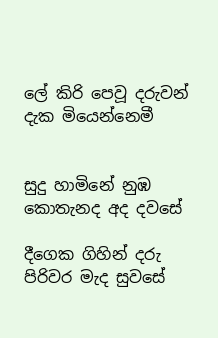ලේ කිරි පෙවූ දරුවන් දැක මියෙන්නෙමී


සුදු හාමිනේ නුඹ කොතැනද අද දවසේ

දීගෙක ගිහින් දරු පිරිවර මැද සුවසේ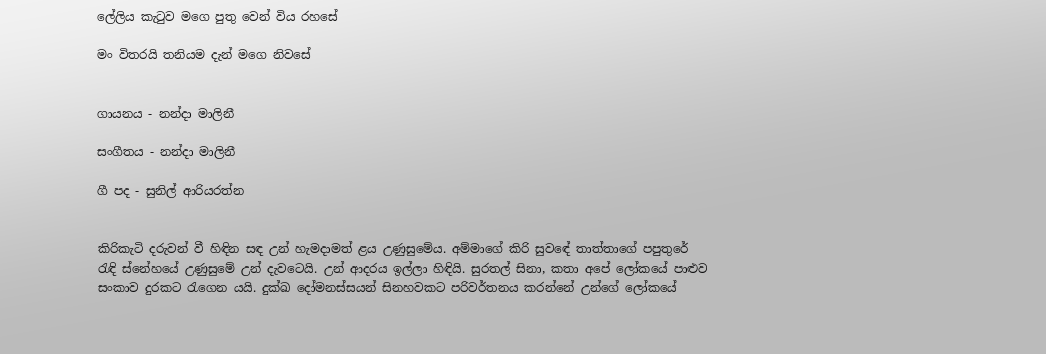ලේලිය කැටුව මගෙ පුතු වෙන් විය රහසේ

මං විතරයි තනියම දැන් මගෙ නිවසේ


ගායනය - නන්දා මාලිනී

සංගීතය - නන්දා මාලිනී

ගී පද - සුනිල් ආරියරත්න


කිරිකැටි දරුවන් වී හිඳින සඳ උන් හැමදාමත් ළය උණුසුමේය. අම්මාගේ කිරි සුවඳේ තාත්තාගේ පපුතුරේ රැඳි ස්නේහයේ උණුසුමේ උන් දැවටෙයි. උන් ආදරය ඉල්ලා හිඳියි. සුරතල් සිනා, කතා අපේ ලෝකයේ පාළුව සංකාව දුරකට රැගෙන යයි. දුක්ඛ දෝමනස්සයන් සිනහවකට පරිවර්තනය කරන්නේ උන්ගේ ලෝකයේ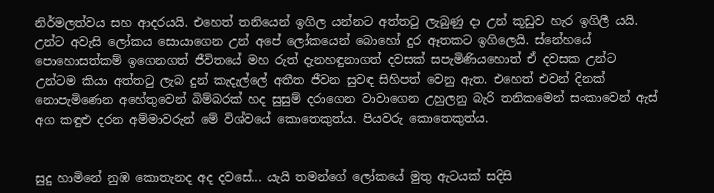නිර්මලත්වය සහ ආදරයයි. එහෙත් තනියෙන් ඉගිල යන්නට අත්තටු ලැබුණු දා උන් කූඩුව හැර ඉගිලී යයි. උන්ට අවැසි ලෝකය සොයාගෙන උන් අපේ ලෝකයෙන් බොහෝ දුර ඈතකට ඉගිලෙයි. ස්නේහයේ පොහොසත්කම් ඉගෙනගත් ජීවිතයේ මහ රුත් දැනහඳුනාගත් දවසක් සපැමිණියහොත් ඒ දවසක උන්ට උන්ටම කියා අත්තටු ලැබ දුන් කැදැල්ලේ අතීත ජීවන සුවඳ සිහිපත් වෙනු ඇත. එහෙත් එවන් දිනක් නොපැමිණෙන අහේතුවෙන් බිම්බරක් හද සුසුම් දරාගෙන වාවාගෙන උහුලනු බැරි තනිකමෙන් සංකාවෙන් ඇස් අග කඳුළු දරන අම්මාවරුන් මේ විශ්වයේ කොතෙකුත්ය. පියවරු කොතෙකුත්ය.


සුදු හාමිනේ නුඹ කොතැනද අද දවසේ... යැයි තමන්ගේ ලෝකයේ මුතු ඇටයක් සදිසි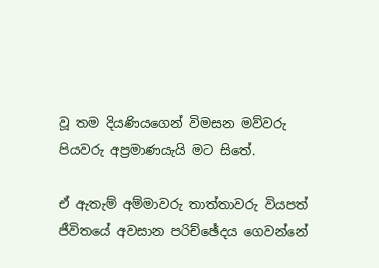වූ තම දියණියගෙන් විමසන මව්වරු පියවරු අප්‍රමාණයැයි මට සිතේ.

ඒ ඇතැම් අම්මාවරු තාත්තාවරු වියපත් ජීවිතයේ අවසාන පරිච්ඡේදය ගෙවන්නේ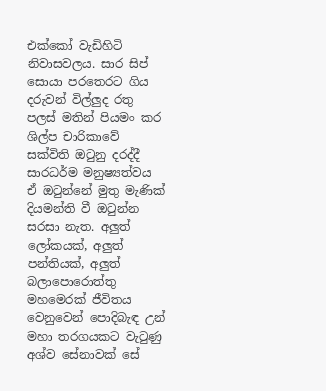එක්කෝ වැඩිහිටි නිවාසවලය. සාර සිප් සොයා පරතෙරට ගිය දරුවන් විල්ලුද රතු පලස් මතින් පියමං කර ශිල්ප චාරිකාවේ සක්විති ඔටුනු දරද්දී සාරධර්ම මනුෂ්‍යත්වය ඒ ඔටුන්නේ මුතු මැණික් දියමන්ති වී ඔටුන්න සරසා නැත. අලුත් ලෝකයක්, අලුත් පන්තියක්, අලුත් බලාපොරොත්තු මහමෙරක් ජීවිතය වෙනුවෙන් පොදිබැඳ උන් මහා තරගයකට වැටුණු අශ්ව සේනාවක් සේ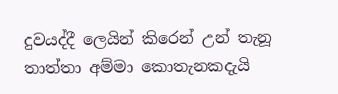දුවයද්දී ලෙයින් කිරෙන් උන් තැනූ තාත්තා අම්මා කොතැනකදැයි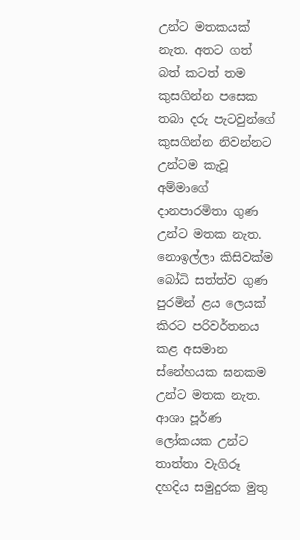උන්ට මතකයක් නැත. අතට ගත් බත් කටත් තම කුසගින්න පසෙක තබා දරු පැටවුන්ගේ කුසගින්න නිවන්නට උන්ටම කැවූ අම්මාගේ දානපාරමිතා ගුණ උන්ට මතක නැත. නොඉල්ලා කිසිවක්ම බෝධි සත්ත්ව ගුණ පුරමින් ළය ලෙයක් කිරට පරිවර්තනය කළ අසමාන ස්නේහයක ඝනකම උන්ට මතක නැත. ආශා පූර්ණ ලෝකයක උන්ට තාත්තා වැගිරූ දහදිය සමුදුරක මුතු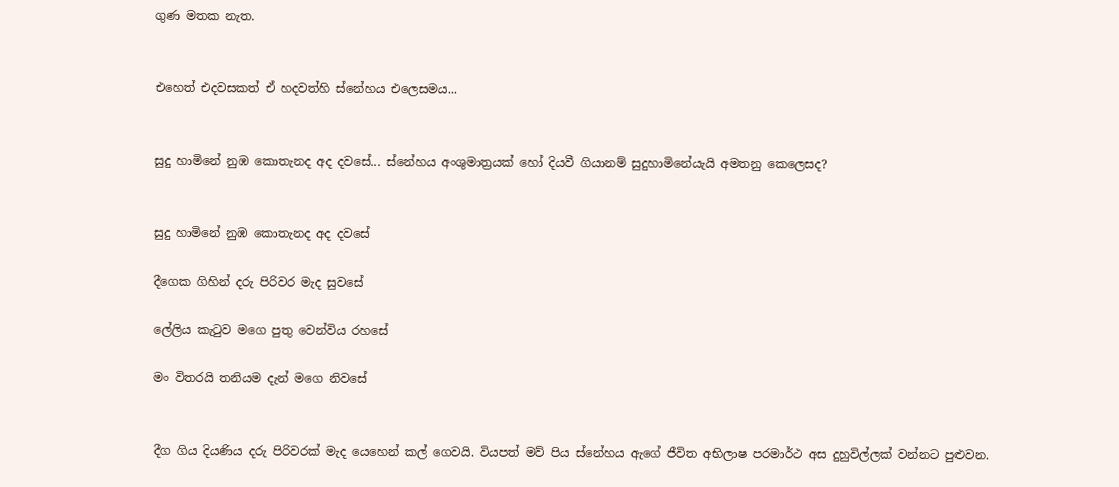ගුණ මතක නැත.


එහෙත් එදවසකත් ඒ හදවත්හි ස්නේහය එලෙසමය...


සුදු හාමිනේ නුඹ කොතැනද අද දවසේ... ස්නේහය අංශුමාත්‍රයක් හෝ දියවී ගියානම් සුදුහාමිනේයැයි අමතනු කෙලෙසද?


සුදු හාමිනේ නුඹ කොතැනද අද දවසේ

දීගෙක ගිහින් දරු පිරිවර මැද සුවසේ

ලේලිය කැටුව මගෙ පුතු වෙන්විය රහසේ

මං විතරයි තනියම දැන් මගෙ නිවසේ


දීග ගිය දියණිය දරු පිරිවරක් මැද යෙහෙන් කල් ගෙවයි. වියපත් මව් පිය ස්නේහය ඇගේ ජීවිත අභිලාෂ පරමාර්ථ අස දුහුවිල්ලක් වන්නට පුළුවන.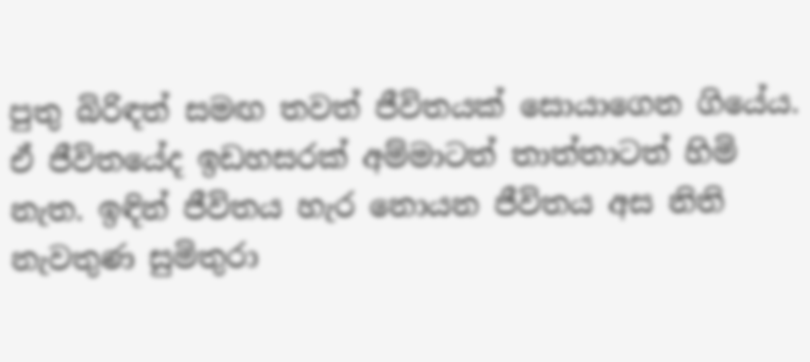පුතු බිරිඳත් සමඟ තවත් ජීවිතයක් සොයාගෙන ගියේය. ඒ ජීවිතයේද ඉඩහසරක් අම්මාටත් තාත්තාටත් හිමි නැත. ඉඳින් ජීවිතය හැර නොයන ජීවිතය අස නිති නැවතුණ සුමිතුරා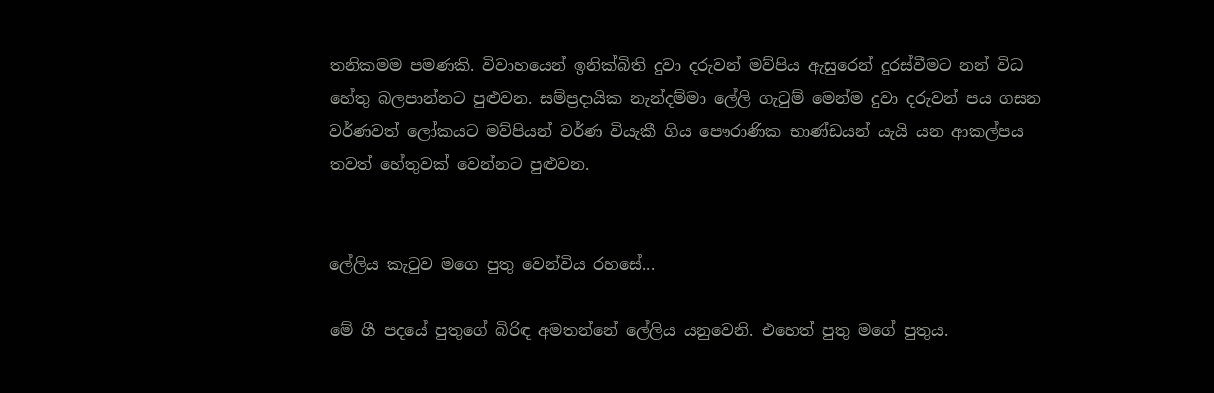තනිකමම පමණකි. විවාහයෙන් ඉනික්බිති දුවා දරුවන් මව්පිය ඇසුරෙන් දුරස්වීමට නන් විධ හේතු බලපාන්නට පුළුවන. සම්ප්‍රදායික නැන්දම්මා ලේලි ගැටුම් මෙන්ම දුවා දරුවන් පය ගසන වර්ණවත් ලෝකයට මව්පියන් වර්ණ වියැකී ගිය පෞරාණික භාණ්ඩයන් යැයි යන ආකල්පය තවත් හේතුවක් වෙන්නට පුළුවන.


ලේලිය කැටුව මගෙ පුතු වෙන්විය රහසේ...

මේ ගී පදයේ පුතුගේ බිරිඳ අමතන්නේ ලේලිය යනුවෙනි. එහෙත් පුතු මගේ පුතුය.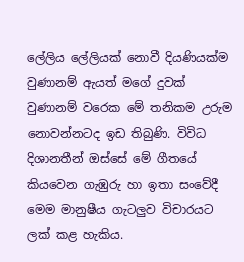ලේලිය ලේලියක් නොවී දියණියක්ම  වුණානම් ඇයත් මගේ දුවක් වුණානම් වරෙක මේ තනිකම උරුම නොවන්නටද ඉඩ තිබුණි. විවිධ දිශානතීන් ඔස්සේ මේ ගීතයේ කියවෙන ගැඹුරු හා ඉතා සංවේදී මෙම මානුෂීය ගැටලුව විචාරයට ලක් කළ හැකිය.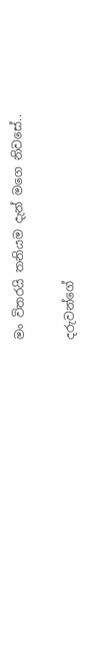මං විතරයි තනියම දැන් මගෙ නිවසේ..

දරුවන්ගේ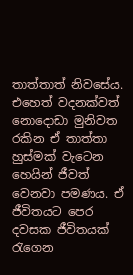තාත්තාත් නිවසේය. එහෙත් වදනක්වත් නොදොඩා මුනිවත රකින ඒ තාත්තා හුස්මක් වැටෙන හෙයින් ජීවත් වෙනවා පමණය. ඒ ජීවිතයට පෙර දවසක ජීවිතයක් රැගෙන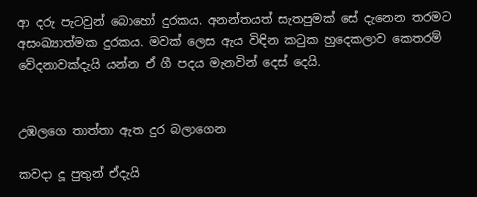ආ දරු පැටවුන් බොහෝ දුරකය. අනන්තයත් සැතපුමක් සේ දැනෙන තරමට අසංඛ්‍යාත්මක දුරකය. මවක් ලෙස ඇය විඳින කටුක හුදෙකලාව කෙතරම් වේදනාවක්දැයි යන්න ඒ ගී පදය මැනවින් දෙස් දෙයි.


උඹලගෙ තාත්තා ඇත දුර බලාගෙන

කවදා දූ පුතුන් ඒදැයි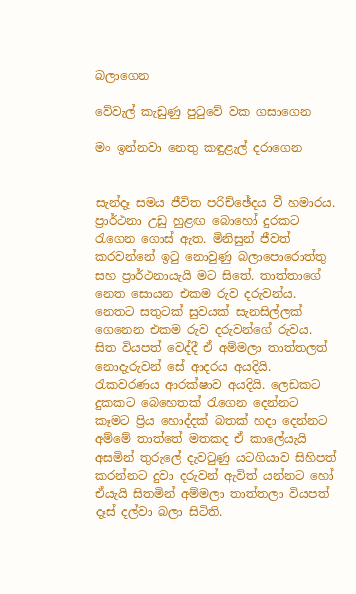බලාගෙන

වේවැල් කැඩුණු පුටුවේ වක ගසාගෙන

මං ඉන්නවා නෙතු කඳුළැල් දරාගෙන


සැන්දෑ සමය ජීවිත පරිච්ඡේදය වී හමාරය. ප්‍රාර්ථනා උඩු හුළඟ බොහෝ දුරකට රැගෙන ගොස් ඇත. මිනිසුන් ජීවත් කරවන්නේ ඉටු නොවුණු බලාපොරොත්තු සහ ප්‍රාර්ථනායැයි මට සිතේ. තාත්තාගේ නෙත සොයන එකම රුව දරුවන්ය. නෙතට සතුටක් සුවයක් සැනසිල්ලක් ගෙනෙන එකම රුව දරුවන්ගේ රුවය. සිත වියපත් වෙද්දී ඒ අම්මලා තාත්තලත් නොදැරුවන් සේ ආදරය අයදියි. රැකවරණය ආරක්ෂාව අයදියි. ලෙඩකට දුකකට බෙහෙතක් රැගෙන දෙන්නට කෑමට ප්‍රිය හොද්දක් බතක් හදා දෙන්නට අම්මේ තාත්තේ මතකද ඒ කාලේයැයි අසමින් තුරුලේ දැවටුණු යටගියාව සිහිපත් කරන්නට දුවා දරුවන් ඇවිත් යන්නට හෝ ඒයැයි සිතමින් අම්මලා තාත්තලා වියපත් දෑස් දල්වා බලා සිටිති.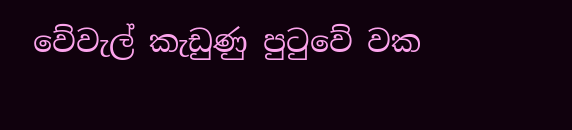වේවැල් කැඩුණු පුටුවේ වක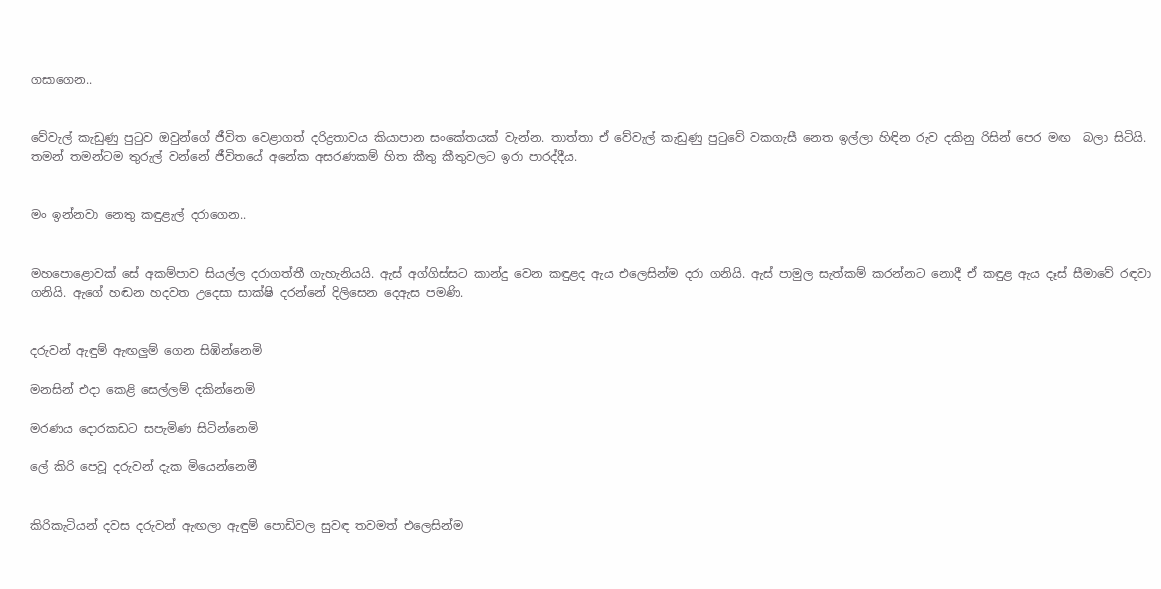ගසාගෙන..


වේවැල් කැඩුණු පුටුව ඔවුන්ගේ ජීවිත වෙළාගත් දරිද්‍රතාවය කියාපාන සංකේතයක් වැන්න. තාත්තා ඒ වේවැල් කැඩුණු පුටුවේ වකගැසී නෙත ඉල්ලා හිඳින රුව දකිනු රිසින් පෙර මඟ  බලා සිටියි. තමන් තමන්ටම තුරුල් වන්නේ ජීවිතයේ අනේක අසරණකම් හිත කීතු කීතුවලට ඉරා පාරද්දීය.


මං ඉන්නවා නෙතු කඳුළැල් දරාගෙන..


මහපොළොවක් සේ අකම්පාව සියල්ල දරාගත්තී ගැහැනියයි. ඇස් අග්ගිස්සට කාන්දු වෙන කඳුළද ඇය එලෙසින්ම දරා ගනියි. ඇස් පාමුල සැත්කම් කරන්නට නොදී ඒ කඳුළ ඇය දෑස් සීමාවේ රඳවා ගනියි. ඇගේ හඬන හදවත උදෙසා සාක්ෂි දරන්නේ දිලිසෙන දෙඇස පමණි.


දරුවන් ඇඳුම් ඇඟලුම් ගෙන සිඹින්නෙමි

මනසින් එදා කෙළි සෙල්ලම් දකින්නෙමි

මරණය දොරකඩට සපැමිණ සිටින්නෙමි

ලේ කිරි පෙවූ දරුවන් දැක මියෙන්නෙමී


කිරිකැටියන් දවස දරුවන් ඇඟලා ඇඳුම් පොඩිවල සුවඳ තවමත් එලෙසින්ම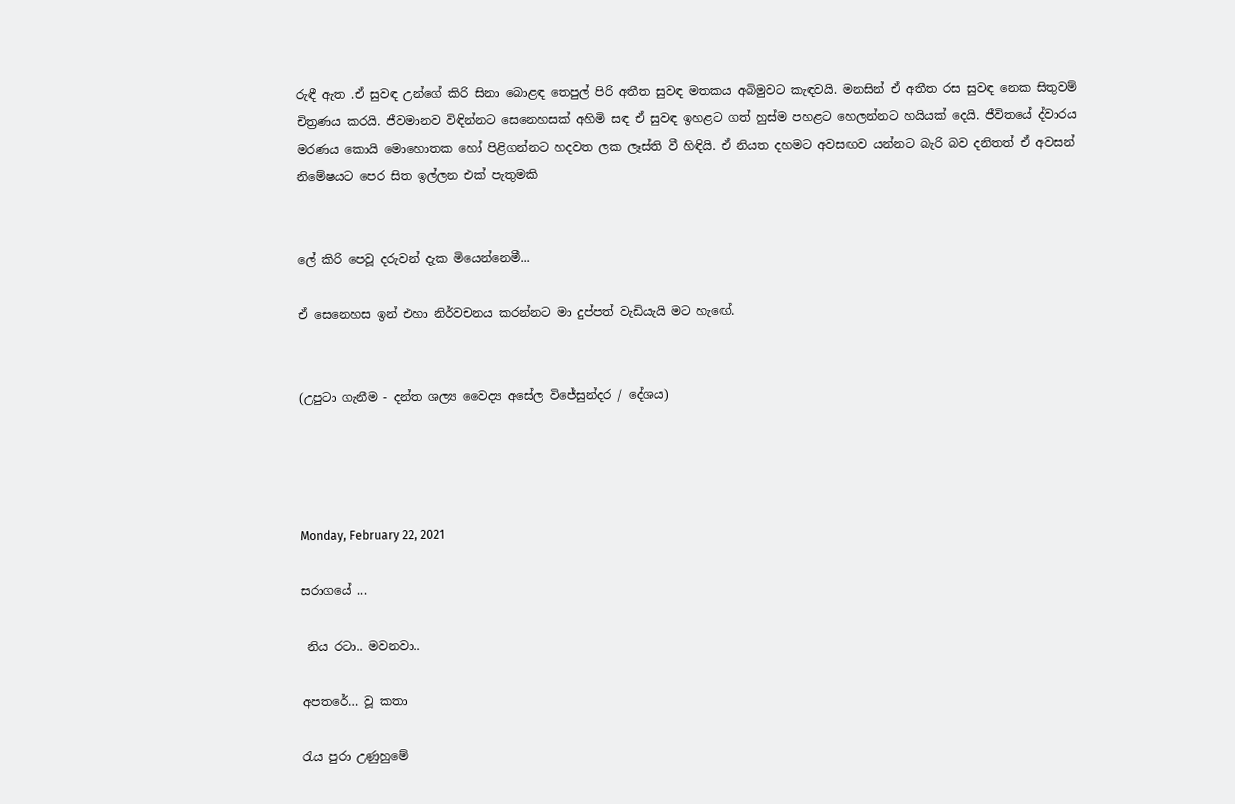රුඳී ඇත .ඒ සුවඳ උන්ගේ කිරි සිනා බොළඳ තෙපුල් පිරි අතීත සුවඳ මතකය අබිමුවට කැඳවයි. මනසින් ඒ අතීත රස සුවඳ නෙක සිතුවම් චිත්‍රණය කරයි. ජීවමානව විඳින්නට සෙනෙහසක් අහිමි සඳ ඒ සුවඳ ඉහළට ගත් හුස්ම පහළට හෙලන්නට හයියක් දෙයි. ජීවිතයේ ද්වාරය  මරණය කොයි මොහොතක හෝ පිළිගන්නට හදවත ලක ලෑස්ති වී හිඳියි. ඒ නියත දහමට අවසඟව යන්නට බැරි බව දනිතත් ඒ අවසන් නිමේෂයට පෙර සිත ඉල්ලන එක් පැතුමකි


ලේ කිරි පෙවූ දරුවන් දැක මියෙන්නෙමී...

ඒ සෙනෙහස ඉන් එහා නිර්වචනය කරන්නට මා දුප්පත් වැඩියැයි මට හැඟේ.


(උපුටා ගැනීම - දන්ත ශල්‍ය වෛද්‍ය අසේල විජේසුන්දර / දේශය)




Monday, February 22, 2021

සරාගයේ ...

 නිය රටා.. මවනවා..

අපතරේ… වූ කතා

රැය පුරා උණුහුමේ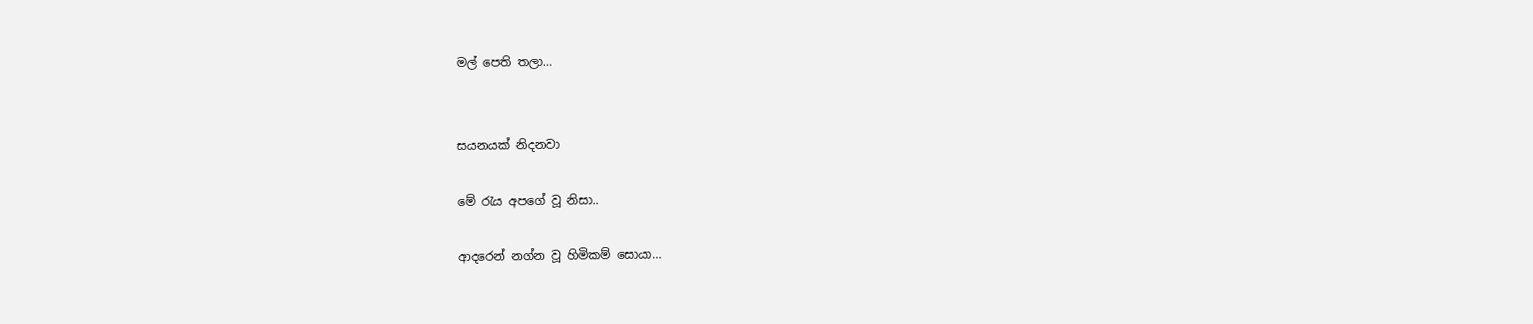මල් පෙති තලා…


සයනයක් නිදනවා

මේ රැය අපගේ වූ නිසා..

ආදරෙන් නග්න වූ හිමිකම් සොයා…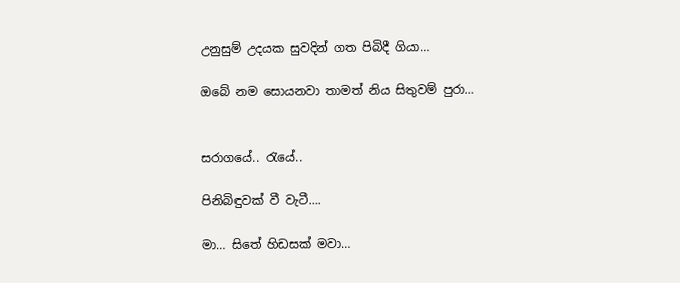උනුසුම් උදයක සුවදින් ගත පිබිදී ගියා…

ඔබේ නම සොයනවා තාමත් නිය සිතුවම් පුරා…


සරාගයේ.. රැයේ..

පිනිබිඳුවක් වී වැටී….

මා… සිතේ හිඩසක් මවා…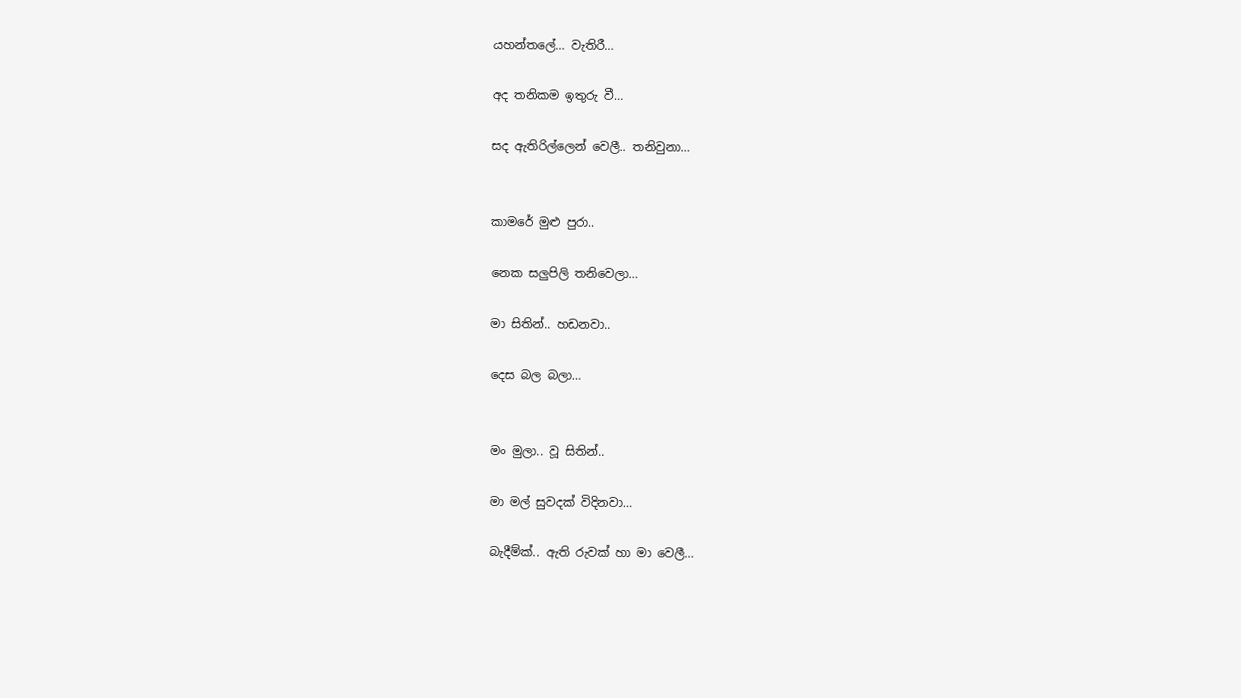යහන්තලේ… වැතිරී…

අද තනිකම ඉතුරු වී…

සද ඇතිරිල්ලෙන් වෙලී.. තනිවුනා…


කාමරේ මුළු පුරා..

නෙක සලුපිලි තනිවෙලා…

මා සිතින්.. හඩනවා..

දෙස බල බලා…


මං මුලා.. වූ සිතින්..

මා මල් සුවදක් විදිනවා…

බැදීම්ක්.. ඇති රුවක් හා මා වෙලී…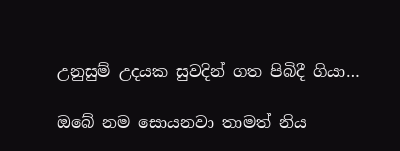උනුසුම් උදයක සුවදින් ගත පිබිදී ගියා…

ඔබේ නම සොයනවා තාමත් නිය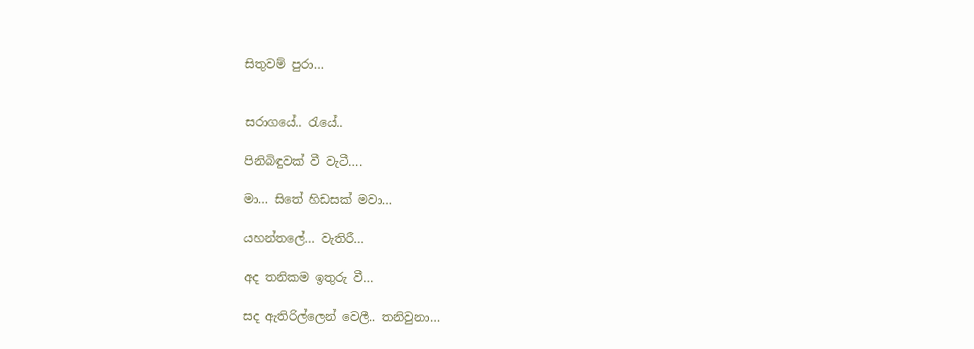සිතුවම් පුරා…


සරාගයේ.. රැයේ..

පිනිබිඳුවක් වී වැටී….

මා… සිතේ හිඩසක් මවා…

යහන්තලේ… වැතිරී…

අද තනිකම ඉතුරු වී…

සද ඇතිරිල්ලෙන් වෙලී.. තනිවුනා…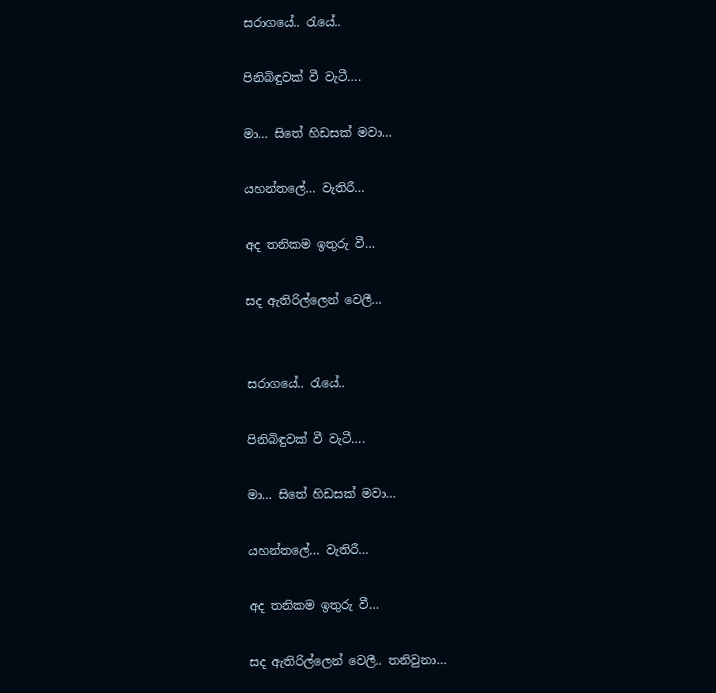සරාගයේ.. රැයේ..

පිනිබිඳුවක් වී වැටී….

මා… සිතේ හිඩසක් මවා…

යහන්තලේ… වැතිරී…

අද තනිකම ඉතුරු වී…

සද ඇතිරිල්ලෙන් වෙලී…


සරාගයේ.. රැයේ..

පිනිබිඳුවක් වී වැටී….

මා… සිතේ හිඩසක් මවා…

යහන්තලේ… වැතිරී…

අද තනිකම ඉතුරු වී…

සද ඇතිරිල්ලෙන් වෙලී.. තනිවුනා…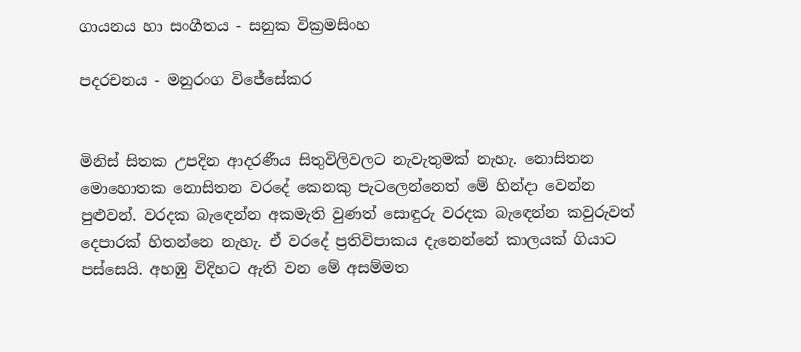ගායනය හා සංගීතය - සනුක වික්‍රමසිංහ

පදරචනය - මනුරංග විජේසේකර


මිනිස් සිතක උපදින ආදරණීය සිතුවිලිවලට නැවැතුමක් නැහැ. නොසිතන මොහොතක නොසිතන වරදේ කෙනකු පැටලෙන්නෙත් මේ හින්දා වෙන්න පුළුවන්. වරදක බැඳෙන්න අකමැති වුණත් සොඳුරු වරදක බැඳෙන්න කවුරුවත් දෙපාරක් හිතන්නෙ නැහැ. ඒ වරදේ ප්‍රතිවිපාකය දැනෙන්නේ කාලයක් ගියාට පස්සෙයි. අහඹු විදිහට ඇති වන මේ අසම්මත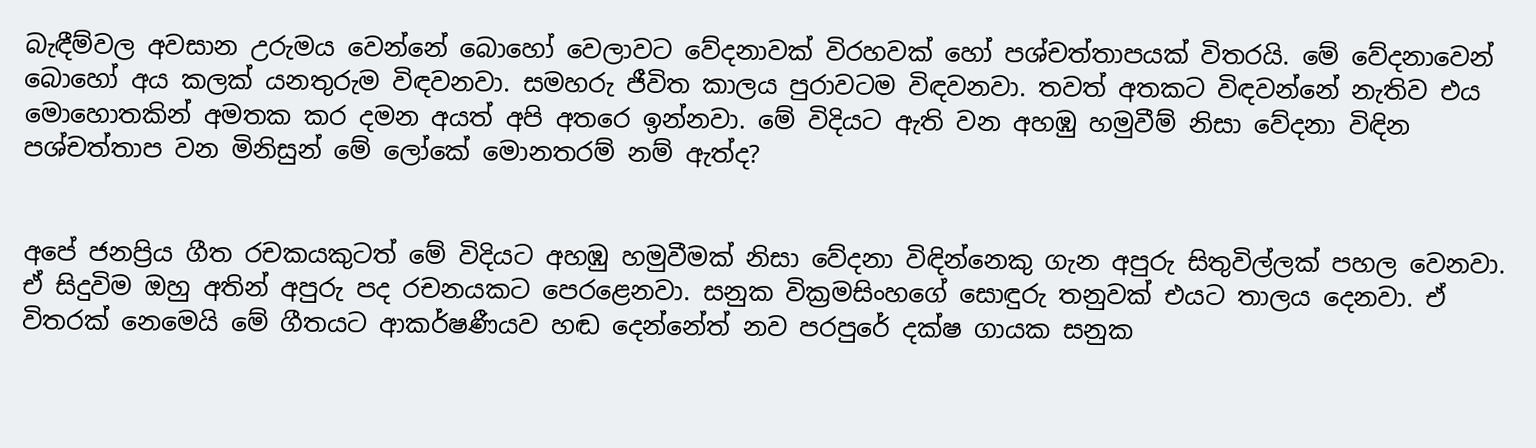බැඳීම්වල අවසාන උරුමය වෙන්නේ බොහෝ වෙලාවට වේදනාවක් විරහවක් හෝ පශ්චත්තාපයක් විතරයි. මේ වේදනාවෙන් බොහෝ අය කලක් යනතුරුම විඳවනවා. සමහරු ජීවිත කාලය පුරාවටම විඳවනවා. තවත් අතකට විඳවන්නේ නැතිව එය මොහොතකින් අමතක කර දමන අයත් අපි අතරෙ ඉන්නවා. මේ විදියට ඇති වන අහඹු හමුවීම් නිසා වේදනා විඳින පශ්චත්තාප වන මිනිසුන් මේ ලෝ‍කේ මොනතරම් නම් ඇත්ද?


අපේ ජනප්‍රිය ගීත රචකයකුටත් මේ විදියට අහඹු හමුවීමක් නිසා වේදනා විඳින්නෙකු ගැන අපුරු සිතුවිල්ලක් පහල වෙනවා. ඒ සිදුවිම ඔහු අතින් අපුරු පද රචනයකට පෙරළෙනවා. සනුක වික්‍රමසිංහගේ සොඳුරු තනුවක් එයට තාලය දෙනවා. ඒ විතරක් නෙමෙයි මේ ගීතයට ආකර්ෂණීයව හඬ දෙන්නේත් නව පරපුරේ දක්ෂ ගායක සනුක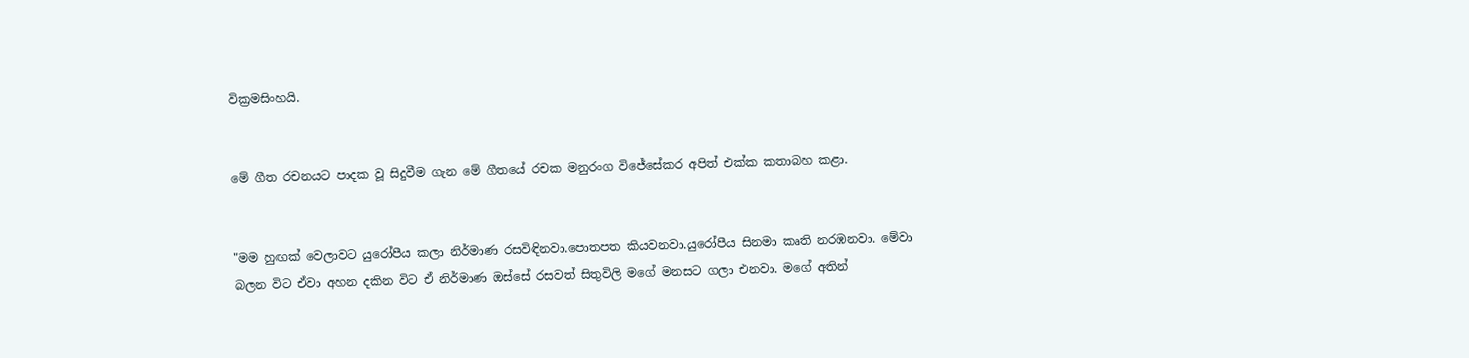වික්‍රමසිංහයි.


මේ ගීත රචනයට පාදක වූ සිදුවීම ගැන මේ ගීතයේ රචක මනුරංග විජේසේකර අපිත් එක්ක කතාබහ කළා.


"මම හුඟක් වෙලාවට යුරෝපීය කලා නිර්මාණ රසවිඳිනවා.පොතපත කියවනවා.යුරෝපීය සිනමා කෘති නරඹනවා. මේවා බලන විට ඒවා අහන දකින විට ඒ නිර්මාණ ඔස්සේ රසවත් සිතුවිලි මගේ මනසට ගලා එනවා. මගේ අතින්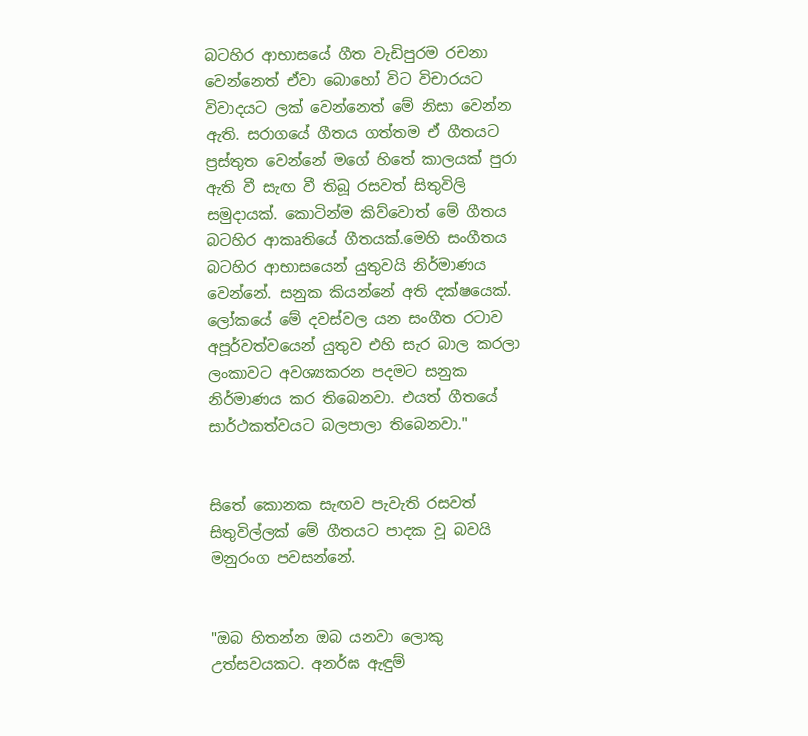බටහිර ආභාසයේ ගීත වැඩිපුරම රචනා වෙන්නෙත් ඒවා බොහෝ විට විචාරයට විවාදයට ලක් වෙන්නෙත් මේ නිසා වෙන්න ඇති. සරාගයේ ගීතය ගත්තම ඒ ගීතයට ප්‍රස්තුත වෙන්නේ මගේ හිතේ කාලයක් පුරා ඇති වී සැඟ වී තිබූ රසවත් සිතුවිලි සමුදායක්. කොටින්ම කිව්වොත් මේ ගීතය බටහිර ආකෘතියේ ගීතයක්.මෙහි සංගීතය බටහිර ආභාසයෙන් යුතුවයි නිර්මාණය වෙන්නේ. සනුක කියන්නේ අති දක්ෂයෙක්. ලෝකයේ මේ දවස්වල යන සංගීත රටාව අපූර්වත්වයෙන් යුතුව එහි සැර බාල කරලා ලංකාවට අවශ්‍යකරන පදමට සනුක නිර්මාණය කර තිබෙනවා. එයත් ගීතයේ සාර්ථකත්වයට බලපාලා තිබෙනවා."


සිතේ කොනක සැඟව පැවැති රසවත් සිතුවිල්ලක් මේ ගීතයට පාදක වූ බවයි මනුරංග පවසන්නේ.


"ඔබ හිතන්න ඔබ යනවා ලොකු උත්සවයකට. අනර්ඝ ඇඳුම්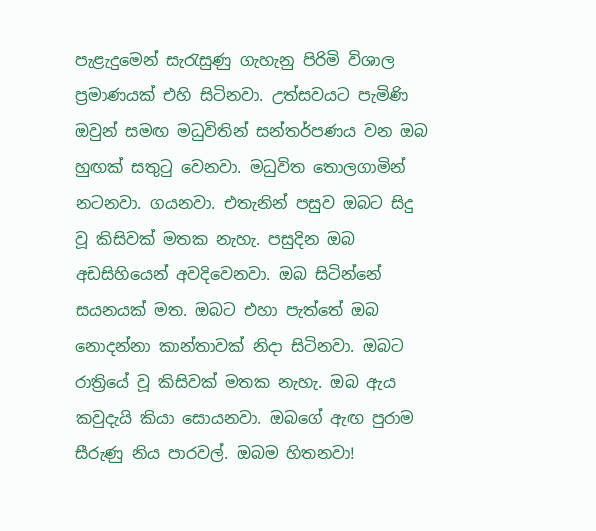පැළැදුමෙන් සැරැසුණු ගැහැනු පිරිමි විශාල ප්‍රමාණයක් එහි සිටිනවා. උත්සවයට පැමිණි ඔවුන් සමඟ මධුවිතින් සන්තර්පණය වන ඔබ හුඟක් සතුටු වෙනවා. මධුවිත තොලගාමින් නටනවා. ගයනවා. එතැනින් පසුව ඔබට සිදු වූ කිසිවක් මතක නැහැ. පසුදින ඔබ අඩසිහියෙන් අවදිවෙනවා. ඔබ සිටින්නේ සයනයක් මත. ඔබට එහා පැත්තේ ඔබ නොදන්නා කාන්තාවක් නිදා සිටිනවා. ඔබට රාත්‍රියේ වූ කිසිවක් මතක නැහැ. ඔබ ඇය කවුදැයි කියා සොයනවා. ඔබගේ ඇඟ පුරාම සීරුණු නිය පාරවල්. ඔබම හිතනවා!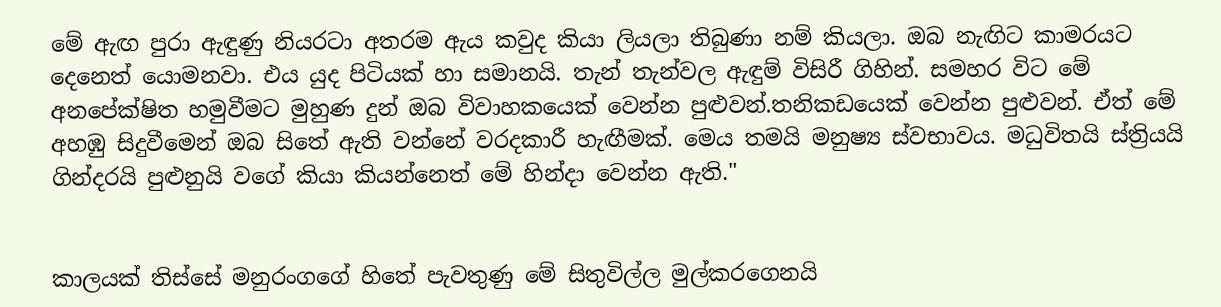මේ ඇඟ පුරා ඇඳුණු නියරටා අතරම ඇය කවුද කියා ලියලා තිබුණා නම් කියලා. ඔබ නැඟිට කාමරයට දෙනෙත් යොමනවා. එය යුද පිටියක් හා සමානයි. තැන් තැන්වල ඇඳුම් විසිරී ගිහින්. සමහර විට මේ අනපේක්ෂිත හමුවීමට මුහුණ දුන් ඔබ විවාහකයෙක් වෙන්න පුළුවන්.තනිකඩයෙක් වෙන්න පුළුවන්. ඒත් මේ අහඹු සිදුවීමෙන් ඔබ සිතේ ඇති වන්නේ වරදකාරී හැඟීමක්. මෙය තමයි මනුෂ්‍ය ස්වභාවය. මධුවිතයි ස්ත්‍රියයි ගින්දරයි පුළුනුයි වගේ කියා කියන්නෙත් මේ හින්දා වෙන්න ඇති."


කාලයක් තිස්සේ මනුරංගගේ හිතේ පැවතුණු මේ සිතුවිල්ල මුල්කරගෙනයි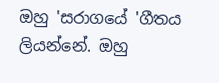ඔහු 'සරාගයේ 'ගීතය ලියන්නේ. ඔහු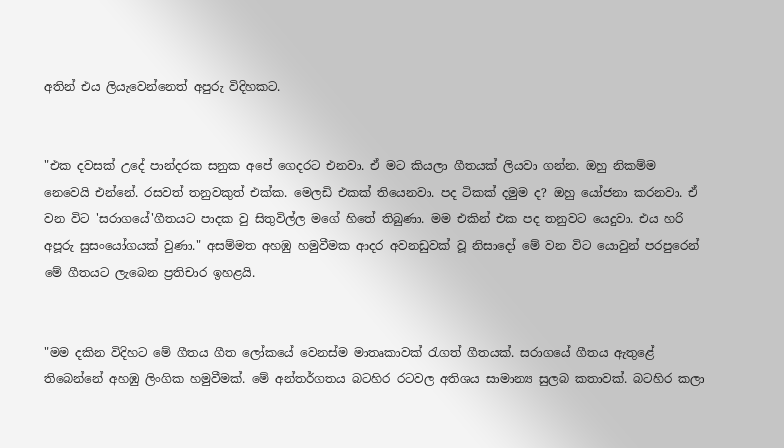අතින් එය ලියැවෙන්නෙත් අපුරු විදිහකට.


"එක දවසක් උදේ පාන්දරක සනුක අපේ ගෙදරට එනවා. ඒ මට කියලා ගීතයක් ලියවා ගන්න. ඔහු නිකම්ම නෙවෙයි එන්නේ. රසවත් තනුවකුත් එක්ක. මෙලඩි එකක් තියෙනවා. පද ටිකක් දමුම ද? ඔහු යෝජනා කරනවා. ඒ වන විට 'සරාගයේ'ගීතයට පාදක වු සිතුවිල්ල මගේ හිතේ තිබුණා. මම එකින් එක පද තනුවට යෙදුවා. එය හරි අපූරු සුසංයෝගයක් වුණා." අසම්මත අහඹු හමුවීමක ආදර අවනඩුවක් වූ නිසාදෝ මේ වන විට යොවුන් පරපුරෙන් මේ ගීතයට ලැබෙන ප්‍රතිචාර ඉහළයි.


"මම දකින විදිහට මේ ගීතය ගීත ලෝකයේ වෙනස්ම මාතෘකාවක් රැගත් ගීතයක්. සරාගයේ ගීතය ඇතු‍ළේ තිබෙන්නේ අහඹු ලිංගික හමුවීමක්. මේ අන්තර්ගතය බටහිර රටවල අතිශය සාමාන්‍ය සුලබ කතාවක්. බටහිර කලා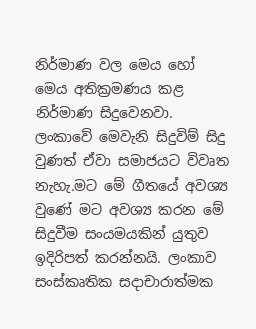නිර්මාණ වල මෙය හෝ මෙය අතික්‍රමණය කළ නිර්මාණ සිදුවෙනවා. ලංකාවේ මෙවැනි සිදුවිම් සිදු වුණත් ඒවා සමාජයට විවෘත නැහැ.මට මේ ගීතයේ අවශ්‍ය වුණේ මට අවශ්‍ය කරන මේ සිදුවීම සංයමයකින් යුතුව ඉදිරිපත් කරන්නයි. ලංකාව සංස්කෘතික සදාචාරාත්මක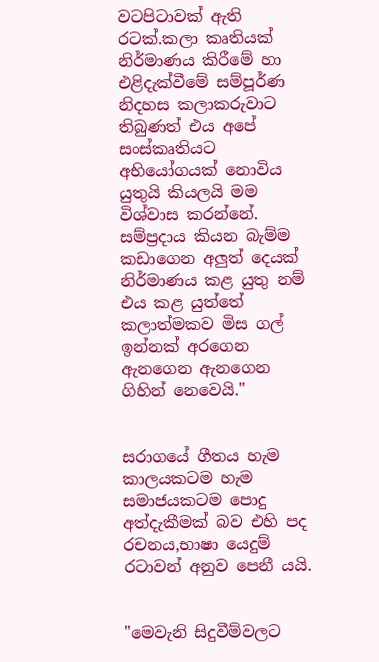වටපිටාවක් ඇති රටක්.කලා කෘතියක් නිර්මාණය කිරීමේ හා එළිදැක්වීමේ සම්පූර්ණ නිදහස කලාකරුවාට තිබුණත් එය අපේ සංස්කෘතියට අභියෝගයක් නොවිය යුතුයි කියලයි මම විශ්වාස කරන්නේ. සම්ප්‍රදාය කියන බැම්ම කඩාගෙන අලුත් දෙයක් නිර්මාණය කළ යුතු නම් එය කළ යුත්තේ කලාත්මකව මිස ගල් ඉන්නක් අරගෙන ඇනගෙන ඇනගෙන ගිහින් නෙවෙයි."


සරාගයේ ගීතය හැම කාලයකටම හැම සමාජයකටම පොදු අත්දැකීමක් බව එහි පද රචනය,භාෂා යෙදුම් රටාවන් අනුව පෙනී යයි.


"මෙවැනි සිදුවීම්වලට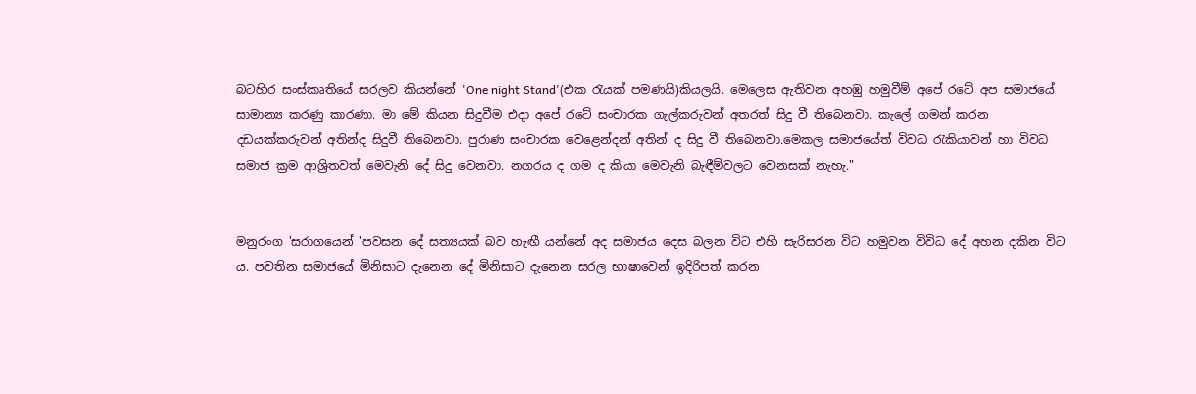බටහිර සංස්කෘතියේ සරලව කියන්නේ 'One night Stand'(එක රැයක් පමණයි)කියලයි. මෙලෙස ඇතිවන අහඹු හමුවීම් අපේ රටේ අප සමාජයේ සාමාන්‍ය කරණු කාරණා. මා මේ කියන සිදුවීම එදා අපේ රටේ සංචාරක ගැල්කරුවන් අතරත් සිදු වී තිබෙනවා. කැලේ ගමන් කරන දඩයක්කරුවන් අතින්ද සිදුවී තිබෙනවා. පුරාණ සංචාරක වෙළෙන්දන් අතින් ද සිදු වී තිබෙනවා.මෙකල සමාජයේත් විවධ රැකියාවන් හා විවධ සමාජ ක්‍රම ආශ්‍රිතවත් මෙවැනි දේ සිදු වෙනවා. නගරය ද ගම ද කියා මෙවැනි බැඳීම්වලට වෙනසක් නැහැ."


මනුරංග 'සරාගයෙන් 'පවසන දේ සත්‍යයක් බව හැඟී යන්නේ අද සමාජය දෙස බලන විට එහි සැරිසරන විට හමුවන විවිධ දේ අහන දකින විට ය. පවතින සමාජයේ මිනිසාට දැනෙන දේ මිනිසාට දැනෙන සරල භාෂාවෙන් ඉදිරිපත් කරන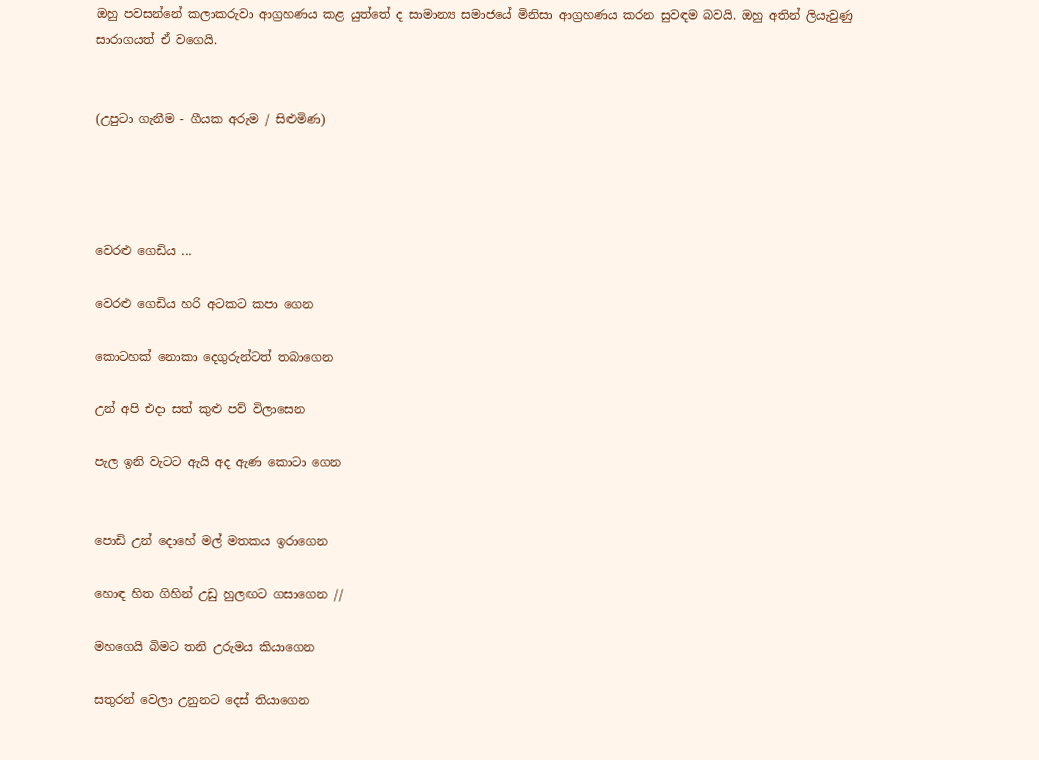ඔහු පවසන්නේ කලාකරුවා ආග්‍රහණය කළ යුත්තේ ද සාමාන්‍ය සමාජයේ මිනිසා ආග්‍රහණය කරන සුවඳම බවයි. ඔහු අතින් ලියැවුණු සාරාගයත් ඒ වගෙයි.


(උපුටා ගැනීම - ගීයක අරුම / සිළුමිණ)




වෙරළු ගෙඩිය ...

වෙරළු ගෙඩිය හරි අටකට කපා ගෙන

කොටහක් නොකා දෙගුරුන්ටත් තබාගෙන

උන් අපි එදා සත් කුළු පව් විලාසෙන

පැල ඉනි වැටට ඇයි අද ඇණ කොටා ගෙන


පොඩි උන් දොහේ මල් මතකය ඉරාගෙන

හොඳ හිත ගිහින් උඩු හුලඟට ගසාගෙන //

මහගෙයි බිමට තනි උරුමය කියාගෙන

සතුරන් වෙලා උනුනට දෙස් තියාගෙන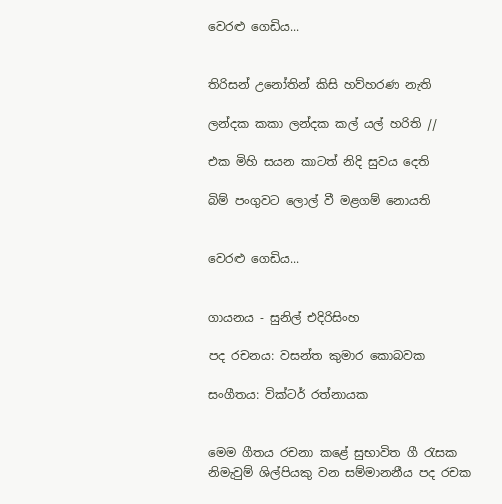වෙරළු ගෙඩිය...


තිරිසන් උනෝතින් කිසි හව්හරණ නැති

ලන්දක කකා ලන්දක කල් යල් හරිති //

එක මිහි සයන කාටත් නිදි සුවය දෙති

බිම් පංගුවට ලොල් වී මළගම් නොයති


වෙරළු ගෙඩිය...


ගායනය - සුනිල් එදිරිසිංහ

පද රචනය: වසන්ත කුමාර කොබවක

සංගීතය: වික්ටර් රත්නායක


මෙම ගීතය රචනා කළේ සුභාවිත ගී රැසක නිමැවුම් ශිල්පියකු වන සම්මානනීය පද රචක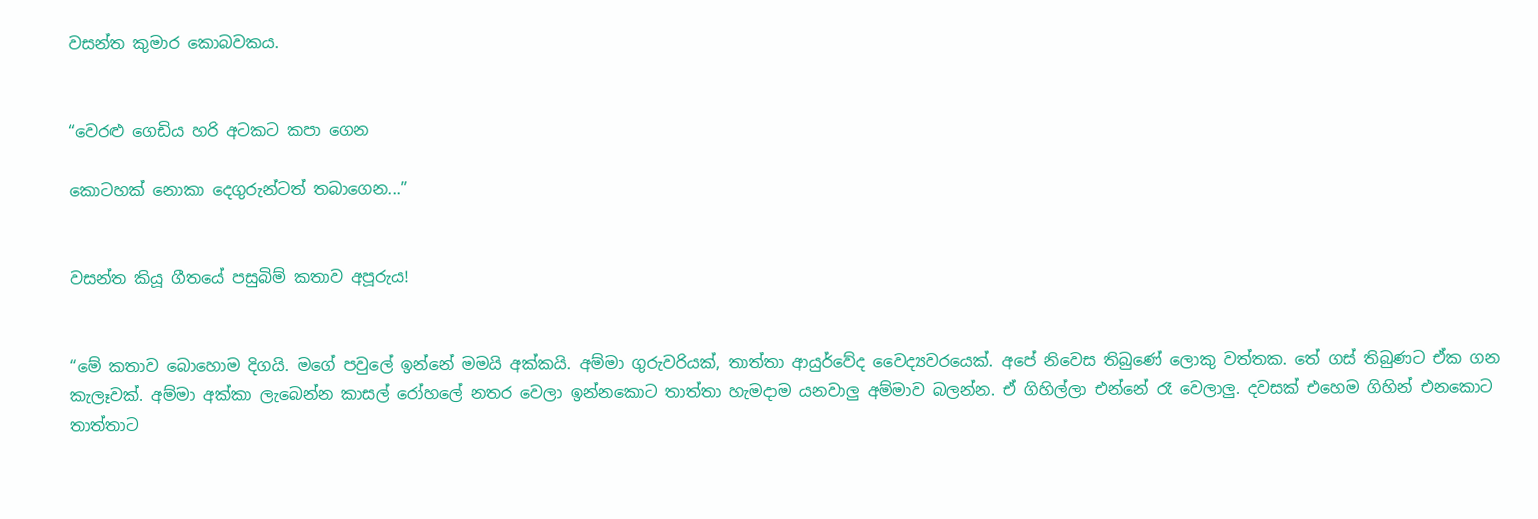වසන්ත කුමාර කොබවකය.


“වෙරළු ගෙඩිය හරි අටකට කපා ගෙන

කොටහක් නොකා දෙගුරුන්ටත් තබාගෙන...”


වසන්ත කියූ ගීතයේ පසුබිම් කතාව අපූරුය!


“මේ කතාව බොහොම දිගයි. මගේ පවුලේ ඉන්නේ මමයි අක්කයි. අම්මා ගුරුවරියක්, තාත්තා ආයුර්වේද වෛද්‍යවරයෙක්. අපේ නිවෙස තිබුණේ ලොකු වත්තක. තේ ගස් තිබුණට ඒක ගන කැලෑවක්. අම්මා අක්කා ලැබෙන්න කාසල් රෝහලේ නතර වෙලා ඉන්නකොට තාත්තා හැමදාම යනවාලු අම්මාව බලන්න. ඒ ගිහිල්ලා එන්නේ රෑ වෙලාලු. දවසක් එහෙම ගිහින් එනකොට තාත්තාට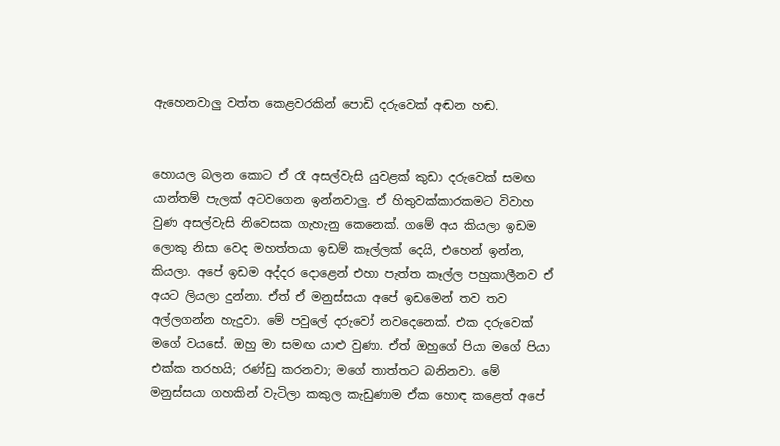ඇහෙනවාලු වත්ත කෙළවරකින් පොඩි දරුවෙක් අඬන හඬ.


හොයල බලන කොට ඒ රෑ අසල්වැසි යුවළක් කුඩා දරුවෙක් සමඟ යාන්තම් පැලක් අටවගෙන ඉන්නවාලු. ඒ හිතුවක්කාරකමට විවාහ වුණ අසල්වැසි නිවෙසක ගැහැනු කෙනෙක්. ගමේ අය කියලා ඉඩම ලොකු නිසා වෙද මහත්තයා ඉඩම් කෑල්ලක් දෙයි, එහෙන් ඉන්න, කියලා. අපේ ඉඩම අද්දර දොළෙන් එහා පැත්ත කෑල්ල පහුකාලීනව ඒ අයට ලියලා දුන්නා. ඒත් ඒ මනුස්සයා අපේ ඉඩමෙන් තව තව අල්ලගන්න හැදුවා. මේ පවුලේ දරුවෝ නවදෙනෙක්. එක දරුවෙක් මගේ වයසේ. ඔහු මා සමඟ යාළු වුණා. ඒත් ඔහුගේ පියා මගේ පියා එක්ක තරහයි; රණ්ඩු කරනවා; මගේ තාත්තට බනිනවා. මේ මනුස්සයා ගහකින් වැටිලා කකුල කැඩුණාම ඒක හොඳ කළෙත් අපේ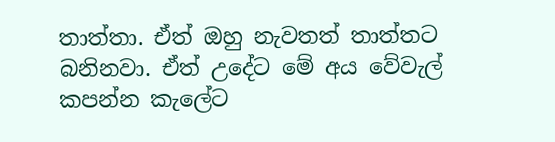තාත්තා. ඒත් ඔහු නැවතත් තාත්තට බනිනවා. ඒත් උදේට මේ අය වේවැල් කපන්න කැලේට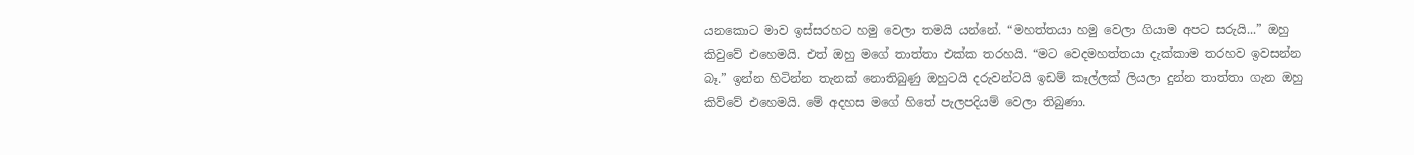යනකොට මාව ඉස්සරහට හමු වෙලා තමයි යන්නේ. “මහත්තයා හමු වෙලා ගියාම අපට සරුයි...” ඔහු කිවුවේ එහෙමයි. එත් ඔහු මගේ තාත්තා එක්ක තරහයි. “මට වෙදමහත්තයා දැක්කාම තරහව ඉවසන්න බෑ.” ඉන්න හිටින්න තැනක් නොතිබුණු ඔහුටයි දරුවන්ටයි ඉඩම් කෑල්ලක් ලියලා දුන්න තාත්තා ගැන ඔහු කිව්වේ එහෙමයි. මේ අදහස මගේ හිතේ පැලපදියම් වෙලා තිබුණා.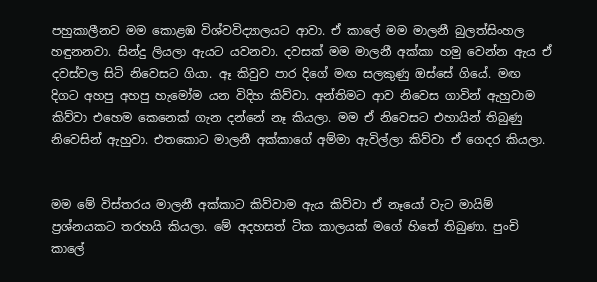පහුකාලීනව මම කොළඹ විශ්වවිද්‍යාලයට ආවා. ඒ කාලේ මම මාලනී බුලත්සිංහල හඳුනනවා. සින්දු ලියලා ඇයට යවනවා. දවසක් මම මාලනී අක්කා හමු වෙන්න ඇය ඒ දවස්වල සිටි නිවෙසට ගියා. ඈ කිවුව පාර දිගේ මඟ සලකුණු ඔස්සේ ගියේ. මඟ දිගට අහපු අහපු හැමෝම යන විදිහ කිව්වා. අන්තිමට ආව නිවෙස ගාවින් ඇහුවාම කිව්වා එහෙම කෙනෙක් ගැන දන්නේ නෑ කියලා. මම ඒ නිවෙසට එහායින් තිබුණු නිවෙසින් ඇහුවා. එතකොට මාලනී අක්කාගේ අම්මා ඇවිල්ලා කිව්වා ඒ ගෙදර කියලා.


මම මේ විස්තරය මාලනී අක්කාට කිව්වාම ඇය කිව්වා ඒ නෑයෝ වැට මායිම් ප්‍රශ්නයකට තරහයි කියලා. මේ අදහසත් ටික කාලයක් මගේ හිතේ තිබුණා. පුංචි කාලේ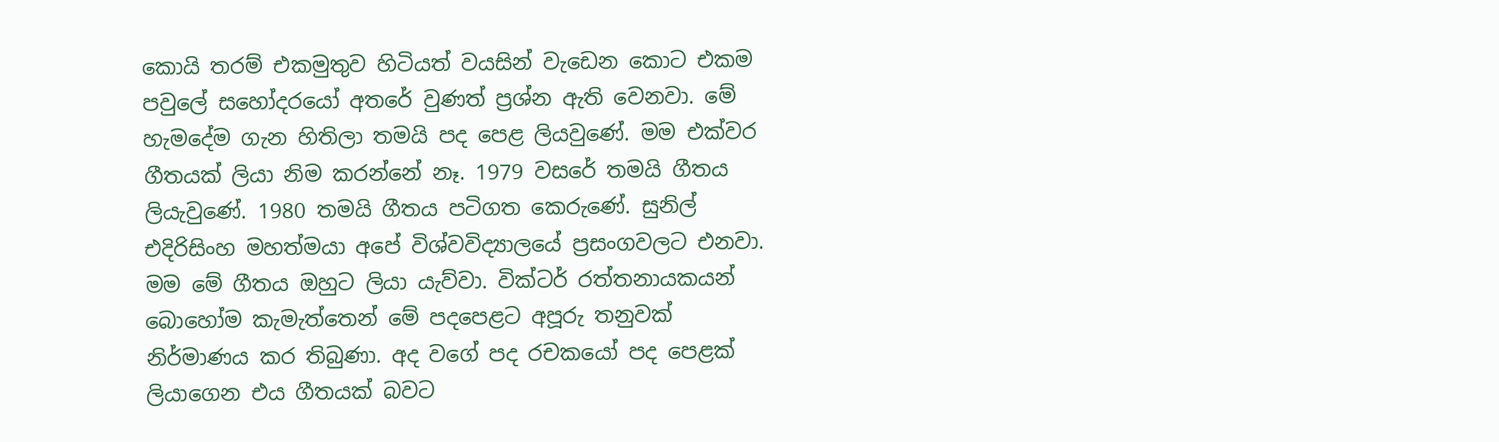කොයි තරම් එකමුතුව හිටියත් වයසින් වැඩෙන කොට එකම පවුලේ සහෝදරයෝ අතරේ වුණත් ප්‍රශ්න ඇති වෙනවා. මේ හැමදේම ගැන හිතිලා තමයි පද පෙළ ලියවුණේ. මම එක්වර ගීතයක් ලියා නිම කරන්නේ නෑ. 1979 වසරේ තමයි ගීතය ලියැවුණේ. 1980 තමයි ගීතය පටිගත කෙරුණේ. සුනිල් එදිරිසිංහ මහත්මයා අපේ විශ්වවිද්‍යාලයේ ප්‍රසංගවලට එනවා. මම මේ ගීතය ඔහුට ලියා යැව්වා. වික්ටර් රත්තනායකයන් බොහෝම කැමැත්තෙන් මේ පදපෙළට අපූරු තනුවක් නිර්මාණය කර තිබුණා. අද වගේ පද රචකයෝ පද පෙළක් ලියාගෙන එය ගීතයක් බවට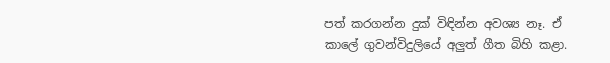පත් කරගන්න දුක් විඳින්න අවශ්‍ය නෑ. ඒ කාලේ ගුවන්විදුලියේ අලුත් ගීත බිහි කළා.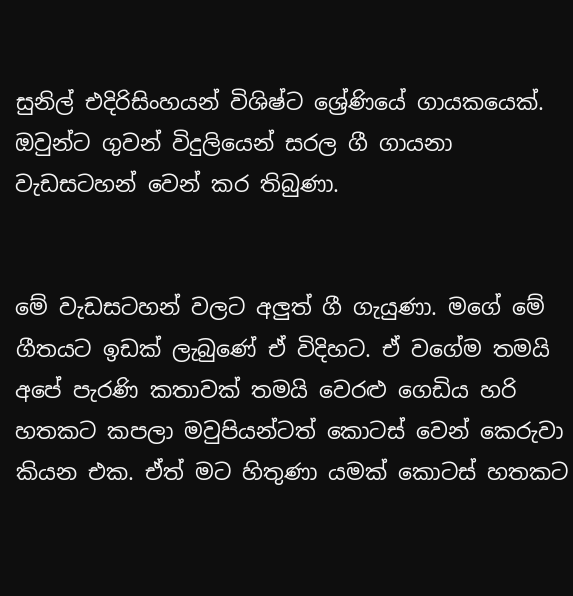සුනිල් එදිරිසිංහයන් විශිෂ්ට ශ්‍රේණියේ ගායකයෙක්. ඔවුන්ට ගුවන් විදුලියෙන් සරල ගී ගායනා වැඩසටහන් වෙන් කර තිබුණා.


මේ වැඩසටහන් වලට අලුත් ගී ගැයුණා. මගේ මේ ගීතයට ඉඩක් ලැබුණේ ඒ විදිහට. ඒ වගේම තමයි අපේ පැරණි කතාවක් තමයි වෙරළු ගෙඩිය හරි හතකට කපලා මවුපියන්ටත් කොටස් වෙන් කෙරුවා කියන එක. ඒත් මට හිතුණා යමක් කොටස් හතකට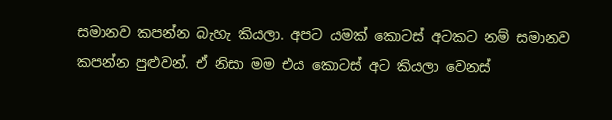සමානව කපන්න බැහැ කියලා. අපට යමක් කොටස් අටකට නම් සමානව කපන්න පුළුවන්. ඒ නිසා මම එය කොටස් අට කියලා වෙනස්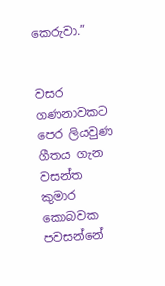කෙරුවා.”


වසර ගණනාවකට පෙර ලියවුණ ගීතය ගැන වසන්ත කුමාර කොබවක පවසන්නේ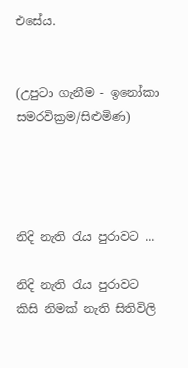එසේය.


(උපුටා ගැනීම - ඉනෝකා සමරවික්‍රම/සිළුමිණ)




නිදි නැති රැය පුරාවට ...

නිදි නැති රැය පුරාවට කිසි නිමක් නැති සිතිවිලි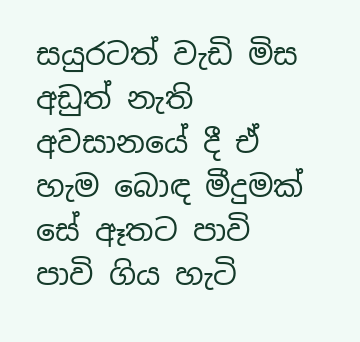සයුරටත් වැඩි මිස අඩුත් නැති අවසානයේ දී ඒ හැම බොඳ මීදුමක් සේ ඈතට පාවි පාවි ගිය හැටි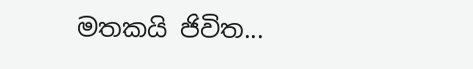මතකයි ජිවිත...